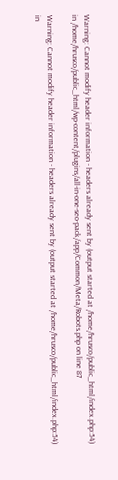Warning: Cannot modify header information - headers already sent by (output started at /home/hrusco/public_html/index.php:54) in /home/hrusco/public_html/wp-content/plugins/all-in-one-seo-pack/app/Common/Meta/Robots.php on line 87

Warning: Cannot modify header information - headers already sent by (output started at /home/hrusco/public_html/index.php:54) in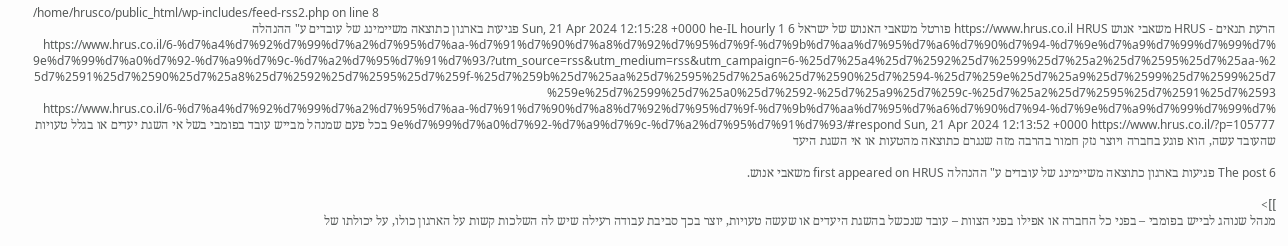/home/hrusco/public_html/wp-includes/feed-rss2.php on line 8
הרעת תנאים - HRUS משאבי אנוש https://www.hrus.co.il HRUS פורטל משאבי האנוש של ישראל Sun, 21 Apr 2024 12:15:28 +0000 he-IL hourly 1 6 פגיעות בארגון כתוצאה משיימינג של עובדים ע" ההנהלה https://www.hrus.co.il/6-%d7%a4%d7%92%d7%99%d7%a2%d7%95%d7%aa-%d7%91%d7%90%d7%a8%d7%92%d7%95%d7%9f-%d7%9b%d7%aa%d7%95%d7%a6%d7%90%d7%94-%d7%9e%d7%a9%d7%99%d7%99%d7%9e%d7%99%d7%a0%d7%92-%d7%a9%d7%9c-%d7%a2%d7%95%d7%91%d7%93/?utm_source=rss&utm_medium=rss&utm_campaign=6-%25d7%25a4%25d7%2592%25d7%2599%25d7%25a2%25d7%2595%25d7%25aa-%25d7%2591%25d7%2590%25d7%25a8%25d7%2592%25d7%2595%25d7%259f-%25d7%259b%25d7%25aa%25d7%2595%25d7%25a6%25d7%2590%25d7%2594-%25d7%259e%25d7%25a9%25d7%2599%25d7%2599%25d7%259e%25d7%2599%25d7%25a0%25d7%2592-%25d7%25a9%25d7%259c-%25d7%25a2%25d7%2595%25d7%2591%25d7%2593 https://www.hrus.co.il/6-%d7%a4%d7%92%d7%99%d7%a2%d7%95%d7%aa-%d7%91%d7%90%d7%a8%d7%92%d7%95%d7%9f-%d7%9b%d7%aa%d7%95%d7%a6%d7%90%d7%94-%d7%9e%d7%a9%d7%99%d7%99%d7%9e%d7%99%d7%a0%d7%92-%d7%a9%d7%9c-%d7%a2%d7%95%d7%91%d7%93/#respond Sun, 21 Apr 2024 12:13:52 +0000 https://www.hrus.co.il/?p=105777 בכל פעם שמנהל מבייש עובד בפומבי בשל אי השגת יעדים או בגלל טעויות שהעובד עשה, הוא פוגע בחברה ויוצר נזק חמור בהרבה מזה שנגרם כתוצאה מהטעות או אי השגת היעד

The post 6 פגיעות בארגון כתוצאה משיימינג של עובדים ע" ההנהלה first appeared on HRUS משאבי אנוש.

]]>
מנהל שנוהג לבייש בפומבי – בפני כל החברה או אפילו בפני הצוות – עובד שנכשל בהשגת היעדים או שעשה טעויות, יוצר בכך סביבת עבודה רעילה שיש לה השלכות קשות על הארגון כולו, על יכולתו של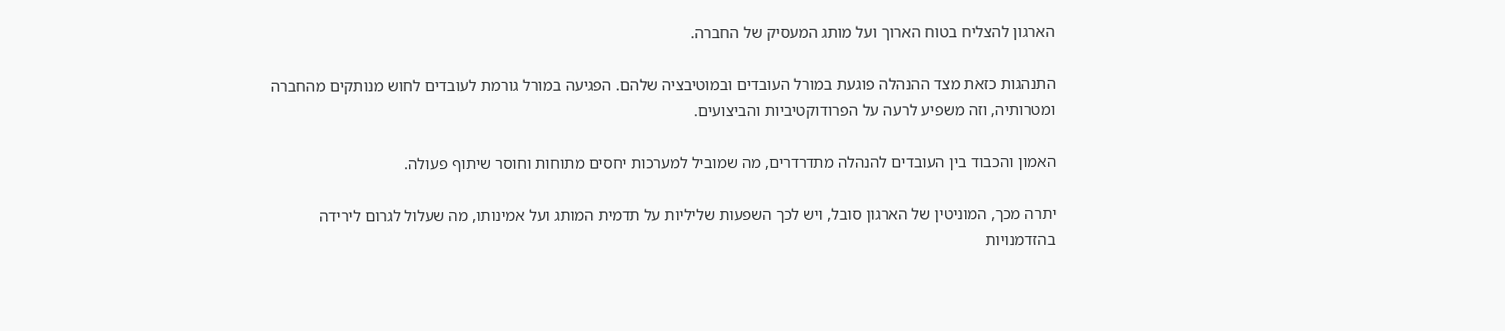הארגון להצליח בטוח הארוך ועל מותג המעסיק של החברה.

התנהגות כזאת מצד ההנהלה פוגעת במורל העובדים ובמוטיבציה שלהם. הפגיעה במורל גורמת לעובדים לחוש מנותקים מהחברה ומטרותיה, וזה משפיע לרעה על הפרודוקטיביות והביצועים.

האמון והכבוד בין העובדים להנהלה מתדרדרים, מה שמוביל למערכות יחסים מתוחות וחוסר שיתוף פעולה.

יתרה מכך, המוניטין של הארגון סובל, ויש לכך השפעות שליליות על תדמית המותג ועל אמינותו, מה שעלול לגרום לירידה בהזדמנויות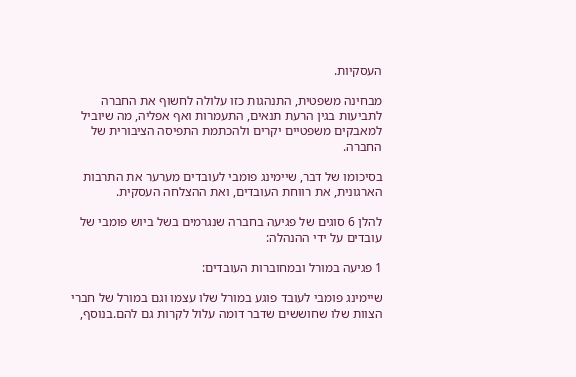העסקיות.

מבחינה משפטית, התנהגות כזו עלולה לחשוף את החברה לתביעות בגין הרעת תנאים, התעמרות ואף אפליה, מה שיוביל למאבקים משפטיים יקרים ולהכתמת התפיסה הציבורית של החברה.

בסיכומו של דבר, שיימינג פומבי לעובדים מערער את התרבות הארגונית, את רווחת העובדים, ואת ההצלחה העסקית.

להלן 6 סוגים של פגיעה בחברה שנגרמים בשל ביוש פומבי של עובדים על ידי ההנהלה:

1 פגיעה במורל ובמחוברות העובדים:

שיימינג פומבי לעובד פוגע במורל שלו עצמו וגם במורל של חברי הצוות שלו שחוששים שדבר דומה עלול לקרות גם להם.בנוסף,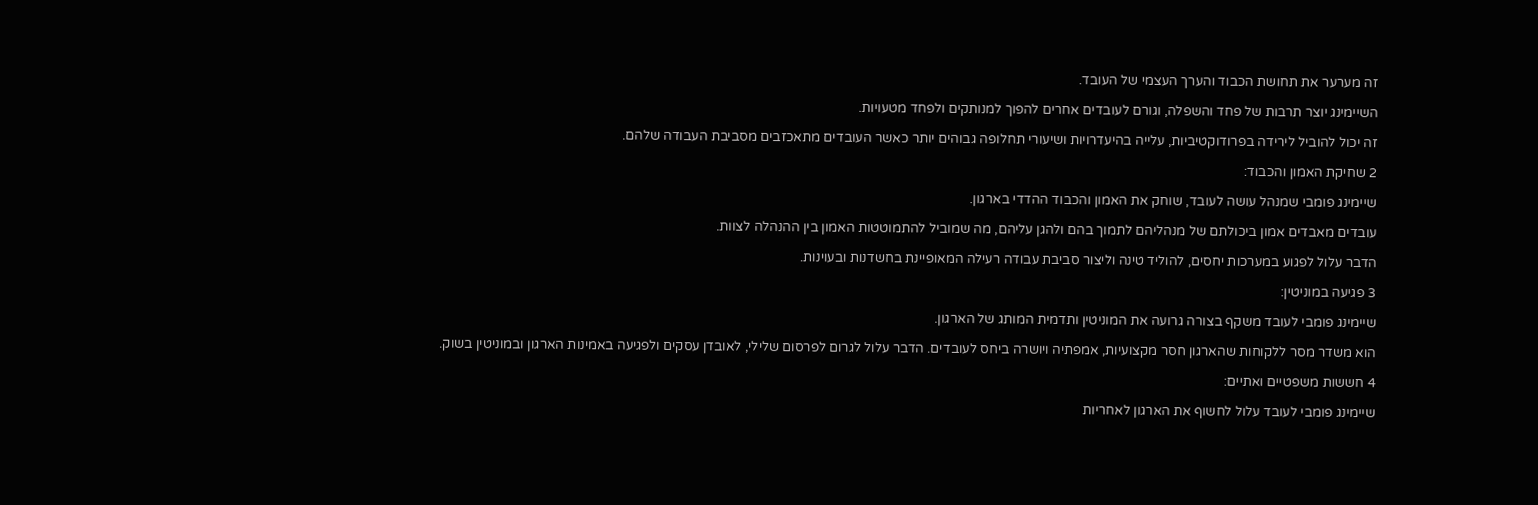זה מערער את תחושת הכבוד והערך העצמי של העובד.

השיימינג יוצר תרבות של פחד והשפלה, וגורם לעובדים אחרים להפוך למנותקים ולפחד מטעויות.

זה יכול להוביל לירידה בפרודוקטיביות, עלייה בהיעדרויות ושיעורי תחלופה גבוהים יותר כאשר העובדים מתאכזבים מסביבת העבודה שלהם.

2 שחיקת האמון והכבוד:

שיימינג פומבי שמנהל עושה לעובד, שוחק את האמון והכבוד ההדדי בארגון.

עובדים מאבדים אמון ביכולתם של מנהליהם לתמוך בהם ולהגן עליהם, מה שמוביל להתמוטטות האמון בין ההנהלה לצוות.

הדבר עלול לפגוע במערכות יחסים, להוליד טינה וליצור סביבת עבודה רעילה המאופיינת בחשדנות ובעוינות.

3 פגיעה במוניטין:

שיימינג פומבי לעובד משקף בצורה גרועה את המוניטין ותדמית המותג של הארגון.

הוא משדר מסר ללקוחות שהארגון חסר מקצועיות, אמפתיה ויושרה ביחס לעובדים. הדבר עלול לגרום לפרסום שלילי, לאובדן עסקים ולפגיעה באמינות הארגון ובמוניטין בשוק.

4 חששות משפטיים ואתיים:

שיימינג פומבי לעובד עלול לחשוף את הארגון לאחריות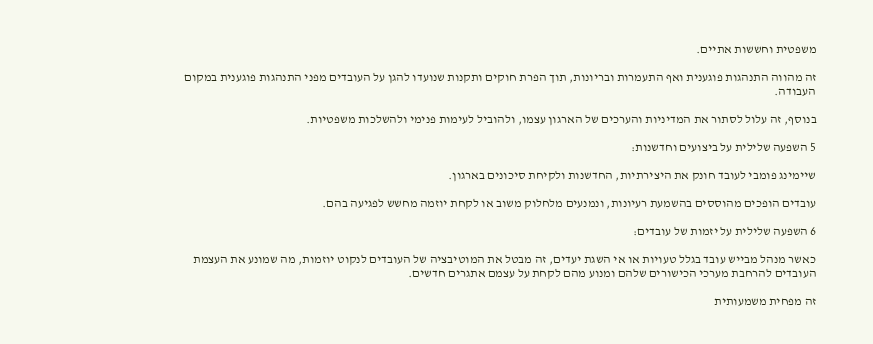משפטית וחששות אתיים.

זה מהווה התנהגות פוגענית ואף התעמרות ובריונות, תוך הפרת חוקים ותקנות שנועדו להגן על העובדים מפני התנהגות פוגענית במקום העבודה.

בנוסף, זה עלול לסתור את המדיניות והערכים של הארגון עצמו, ולהוביל לעימות פנימי ולהשלכות משפטיות.

5 השפעה שלילית על ביצועים וחדשנות:

שיימינג פומבי לעובד חונק את היצירתיות, החדשנות ולקיחת סיכונים בארגון.

עובדים הופכים מהוססים בהשמעת רעיונות, ונמנעים מלחלוק משוב או לקחת יוזמה מחשש לפגיעה בהם.

6 השפעה שלילית על יזמות של עובדים:

כאשר מנהל מבייש עובד בגלל טעויות או אי השגת יעדים, זה מבטל את המוטיבציה של העובדים לנקוט יוזמות, מה שמונע את העצמת העובדים להרחבת מערכי הכישורים שלהם ומנוע מהם לקחת על עצמם אתגרים חדשים.

זה מפחית משמעותית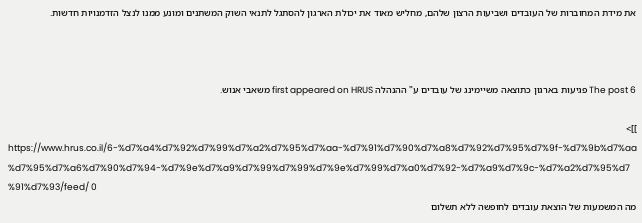את מידת המחוברות של העובדים ושביעות הרצון שלהם, מחליש מאוד את יכולת הארגון להסתגל לתנאי השוק המשתנים ומונע ממנו לנצל הזדמנויות חדשות.



The post 6 פגיעות בארגון כתוצאה משיימינג של עובדים ע" ההנהלה first appeared on HRUS משאבי אנוש.

]]>
https://www.hrus.co.il/6-%d7%a4%d7%92%d7%99%d7%a2%d7%95%d7%aa-%d7%91%d7%90%d7%a8%d7%92%d7%95%d7%9f-%d7%9b%d7%aa%d7%95%d7%a6%d7%90%d7%94-%d7%9e%d7%a9%d7%99%d7%99%d7%9e%d7%99%d7%a0%d7%92-%d7%a9%d7%9c-%d7%a2%d7%95%d7%91%d7%93/feed/ 0
מה המשמעות של הוצאת עובדים לחופשה ללא תשלום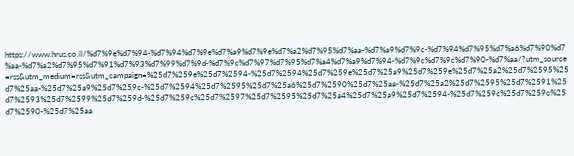https://www.hrus.co.il/%d7%9e%d7%94-%d7%94%d7%9e%d7%a9%d7%9e%d7%a2%d7%95%d7%aa-%d7%a9%d7%9c-%d7%94%d7%95%d7%a6%d7%90%d7%aa-%d7%a2%d7%95%d7%91%d7%93%d7%99%d7%9d-%d7%9c%d7%97%d7%95%d7%a4%d7%a9%d7%94-%d7%9c%d7%9c%d7%90-%d7%aa/?utm_source=rss&utm_medium=rss&utm_campaign=%25d7%259e%25d7%2594-%25d7%2594%25d7%259e%25d7%25a9%25d7%259e%25d7%25a2%25d7%2595%25d7%25aa-%25d7%25a9%25d7%259c-%25d7%2594%25d7%2595%25d7%25a6%25d7%2590%25d7%25aa-%25d7%25a2%25d7%2595%25d7%2591%25d7%2593%25d7%2599%25d7%259d-%25d7%259c%25d7%2597%25d7%2595%25d7%25a4%25d7%25a9%25d7%2594-%25d7%259c%25d7%259c%25d7%2590-%25d7%25aa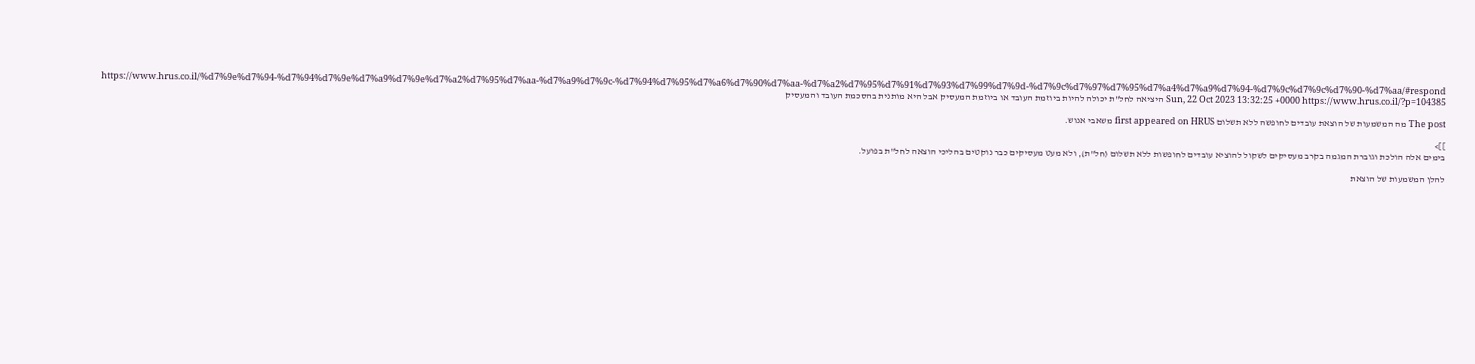https://www.hrus.co.il/%d7%9e%d7%94-%d7%94%d7%9e%d7%a9%d7%9e%d7%a2%d7%95%d7%aa-%d7%a9%d7%9c-%d7%94%d7%95%d7%a6%d7%90%d7%aa-%d7%a2%d7%95%d7%91%d7%93%d7%99%d7%9d-%d7%9c%d7%97%d7%95%d7%a4%d7%a9%d7%94-%d7%9c%d7%9c%d7%90-%d7%aa/#respond Sun, 22 Oct 2023 13:32:25 +0000 https://www.hrus.co.il/?p=104385 היציאה לחל"ת יכולה להיות ביוזמת העובד או ביוזמת המעסיק אבל היא מותנית בהסכמת העובד והמעסיק

The post מה המשמעות של הוצאת עובדים לחופשה ללא תשלום first appeared on HRUS משאבי אנוש.

]]>
בימים אלה הולכת וגוברת המגמה בקרב מעסיקים לשקול להוציא עובדים לחופשות ללא תשלום (חל"ת), ולא מעט מעסיקים כבר נוקטים בהליכי הוצאה לחל"ת בפועל.

להלן המשמעות של הוצאת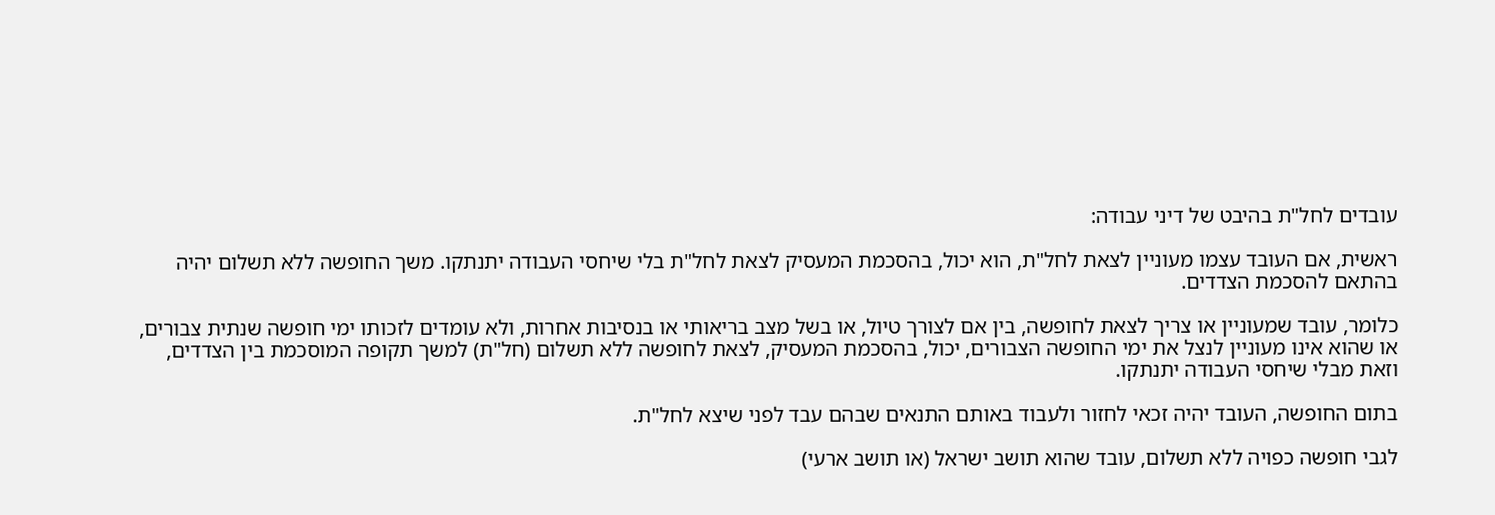עובדים לחל"ת בהיבט של דיני עבודה:

ראשית, אם העובד עצמו מעוניין לצאת לחל"ת, הוא יכול, בהסכמת המעסיק לצאת לחל"ת בלי שיחסי העבודה יתנתקו. משך החופשה ללא תשלום יהיה בהתאם להסכמת הצדדים.

כלומר, עובד שמעוניין או צריך לצאת לחופשה, בין אם לצורך טיול, או בשל מצב בריאותי או בנסיבות אחרות, ולא עומדים לזכותו ימי חופשה שנתית צבורים, או שהוא אינו מעוניין לנצל את ימי החופשה הצבורים, יכול, בהסכמת המעסיק, לצאת לחופשה ללא תשלום (חל"ת) למשך תקופה המוסכמת בין הצדדים, וזאת מבלי שיחסי העבודה יתנתקו.

בתום החופשה, העובד יהיה זכאי לחזור ולעבוד באותם התנאים שבהם עבד לפני שיצא לחל"ת.

לגבי חופשה כפויה ללא תשלום, עובד שהוא תושב ישראל (או תושב ארעי)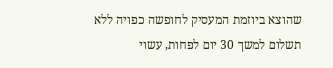שהוצא ביוזמת המעסיק לחופשה כפויה ללא תשלום למשך 30 יום לפחות, עשוי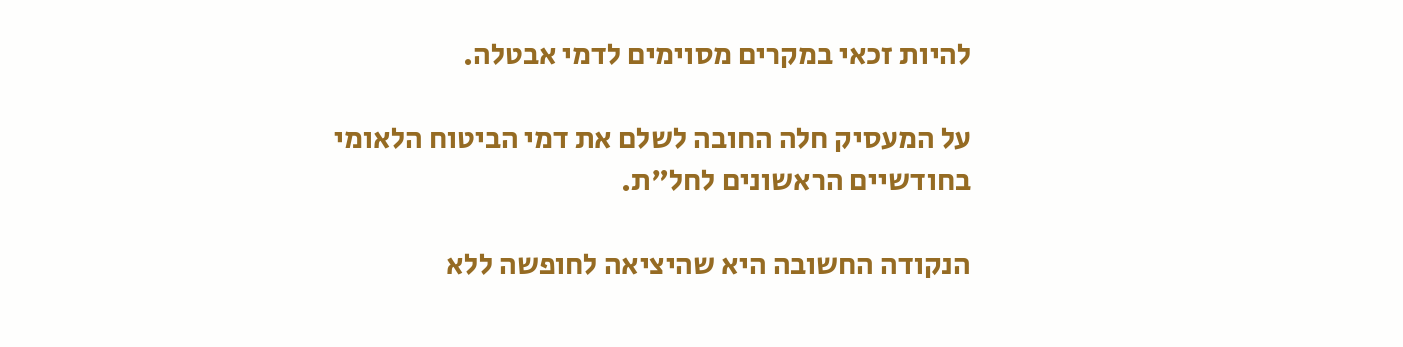להיות זכאי במקרים מסוימים לדמי אבטלה.

על המעסיק חלה החובה לשלם את דמי הביטוח הלאומי בחודשיים הראשונים לחל"ת.

הנקודה החשובה היא שהיציאה לחופשה ללא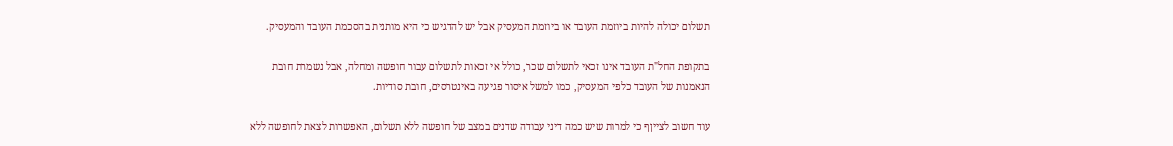תשלום יכולה להיות ביוזמת העובד או ביוזמת המעסיק אבל יש להדגיש כי היא מותנית בהסכמת העובד והמעסיק.

בתקופת החל"ת העובד אינו זכאי לתשלום שכר, כולל אי זכאות לתשלום עבור חופשה ומחלה, אבל נשמרת חובת הנאמנות של העובד כלפי המעסיק, כמו למשל איסור פגיעה באינטרסים, חובת סודיות.

עוד חשוב לצייןף כי למרות שיש כמה דיני עבודה שדנים במצב של חופשה ללא תשלום, האפשרות לצאת לחופשה ללא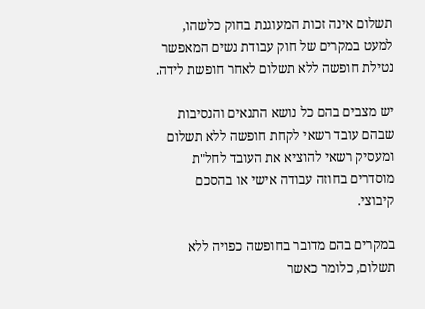תשלום אינה זכות המעוגנת בחוק כלשהו, למעט במקרים של חוק עבודת נשים המאפשר נטילת חופשה ללא תשלום לאחר חופשת לידה.

יש מצבים בהם כל נושא התנאים והנסיבות שבהם עובד רשאי לקחת חופשה ללא תשלום ומעסיק רשאי להוציא את העובד לחל"ת מוסדרים בחוזה עבודה אישי או בהסכם קיבוצי.

במקרים בהם מדובר בחופשה כפויה ללא תשלום, כלומר כאשר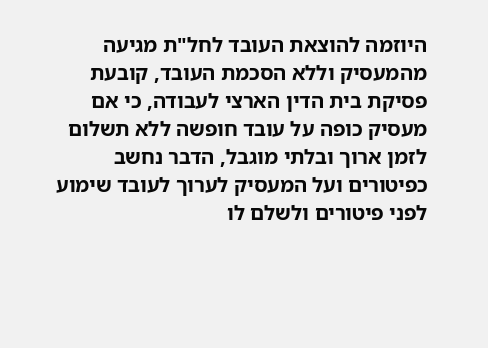היוזמה להוצאת העובד לחל"ת מגיעה מהמעסיק וללא הסכמת העובד, קובעת פסיקת בית הדין הארצי לעבודה, כי אם מעסיק כופה על עובד חופשה ללא תשלום לזמן ארוך ובלתי מוגבל, הדבר נחשב כפיטורים ועל המעסיק לערוך לעובד שימוע לפני פיטורים ולשלם לו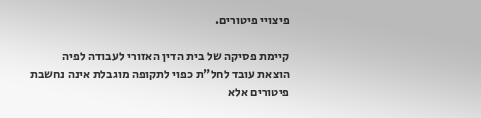פיצויי פיטורים.

קיימת פסיקה של בית הדין האזורי לעבודה לפיה הוצאת עובד לחל"ת כפוי לתקופה מוגבלת אינה נחשבת פיטורים אלא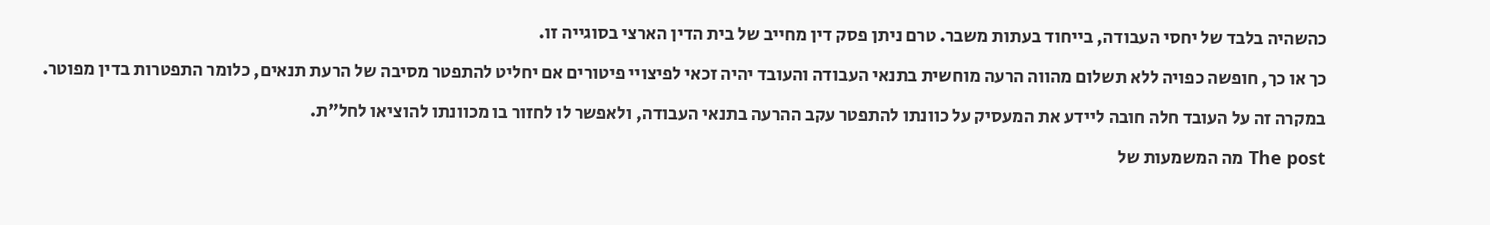כהשהיה בלבד של יחסי העבודה, בייחוד בעתות משבר. טרם ניתן פסק דין מחייב של בית הדין הארצי בסוגייה זו.

כך או כך, חופשה כפויה ללא תשלום מהווה הרעה מוחשית בתנאי העבודה והעובד יהיה זכאי לפיצויי פיטורים אם יחליט להתפטר מסיבה של הרעת תנאים, כלומר התפטרות בדין מפוטר.

במקרה זה על העובד חלה חובה ליידע את המעסיק על כוונתו להתפטר עקב ההרעה בתנאי העבודה, ולאפשר לו לחזור בו מכוונתו להוציאו לחל"ת.

The post מה המשמעות של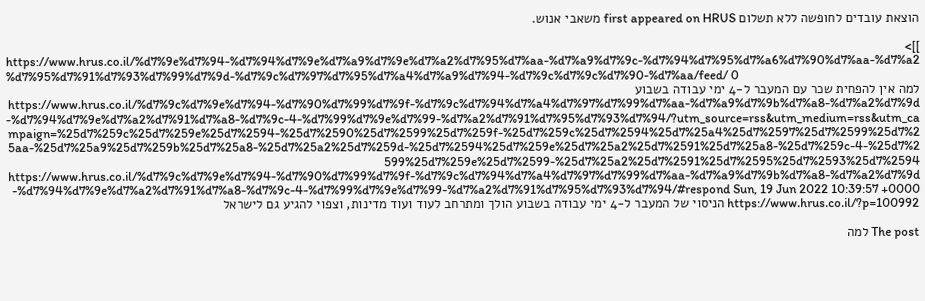הוצאת עובדים לחופשה ללא תשלום first appeared on HRUS משאבי אנוש.

]]>
https://www.hrus.co.il/%d7%9e%d7%94-%d7%94%d7%9e%d7%a9%d7%9e%d7%a2%d7%95%d7%aa-%d7%a9%d7%9c-%d7%94%d7%95%d7%a6%d7%90%d7%aa-%d7%a2%d7%95%d7%91%d7%93%d7%99%d7%9d-%d7%9c%d7%97%d7%95%d7%a4%d7%a9%d7%94-%d7%9c%d7%9c%d7%90-%d7%aa/feed/ 0
למה אין להפחית שכר עם המעבר ל-4 ימי עבודה בשבוע https://www.hrus.co.il/%d7%9c%d7%9e%d7%94-%d7%90%d7%99%d7%9f-%d7%9c%d7%94%d7%a4%d7%97%d7%99%d7%aa-%d7%a9%d7%9b%d7%a8-%d7%a2%d7%9d-%d7%94%d7%9e%d7%a2%d7%91%d7%a8-%d7%9c-4-%d7%99%d7%9e%d7%99-%d7%a2%d7%91%d7%95%d7%93%d7%94/?utm_source=rss&utm_medium=rss&utm_campaign=%25d7%259c%25d7%259e%25d7%2594-%25d7%2590%25d7%2599%25d7%259f-%25d7%259c%25d7%2594%25d7%25a4%25d7%2597%25d7%2599%25d7%25aa-%25d7%25a9%25d7%259b%25d7%25a8-%25d7%25a2%25d7%259d-%25d7%2594%25d7%259e%25d7%25a2%25d7%2591%25d7%25a8-%25d7%259c-4-%25d7%2599%25d7%259e%25d7%2599-%25d7%25a2%25d7%2591%25d7%2595%25d7%2593%25d7%2594 https://www.hrus.co.il/%d7%9c%d7%9e%d7%94-%d7%90%d7%99%d7%9f-%d7%9c%d7%94%d7%a4%d7%97%d7%99%d7%aa-%d7%a9%d7%9b%d7%a8-%d7%a2%d7%9d-%d7%94%d7%9e%d7%a2%d7%91%d7%a8-%d7%9c-4-%d7%99%d7%9e%d7%99-%d7%a2%d7%91%d7%95%d7%93%d7%94/#respond Sun, 19 Jun 2022 10:39:57 +0000 https://www.hrus.co.il/?p=100992 הניסוי של המעבר ל-4 ימי עבודה בשבוע הולך ומתרחב לעוד ועוד מדינות, וצפוי להגיע גם לישראל

The post למה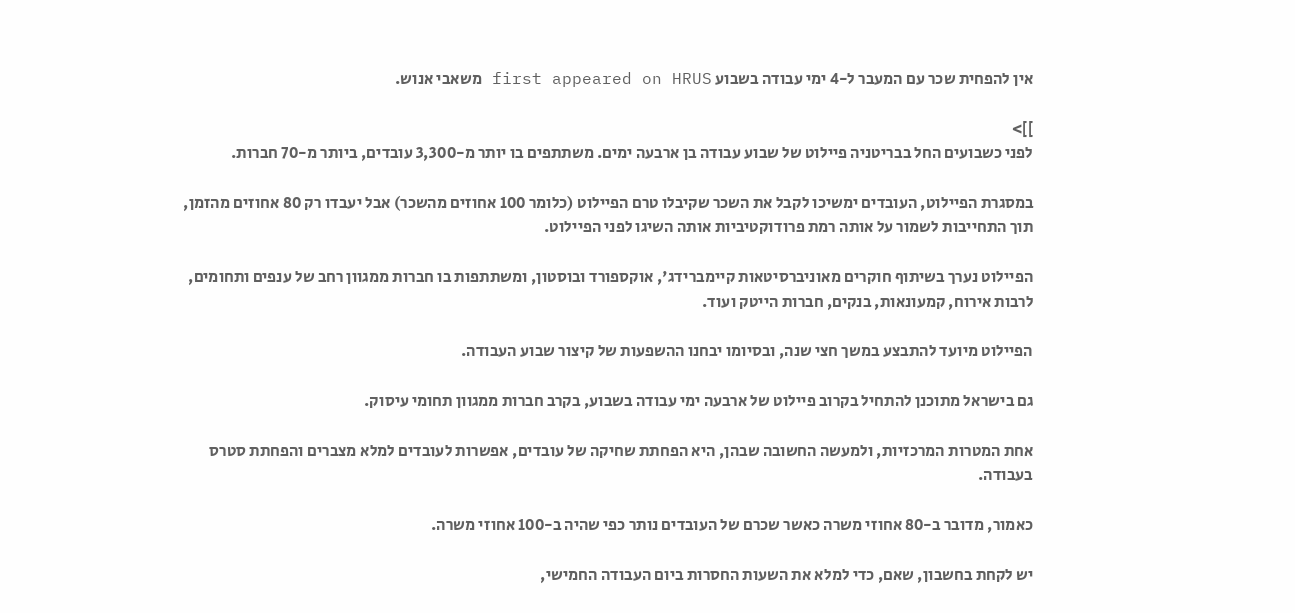אין להפחית שכר עם המעבר ל-4 ימי עבודה בשבוע first appeared on HRUS משאבי אנוש.

]]>
לפני כשבועים החל בבריטניה פיילוט של שבוע עבודה בן ארבעה ימים. משתתפים בו יותר מ-3,300 עובדים, ביותר מ-70 חברות.

במסגרת הפיילוט, העובדים ימשיכו לקבל את השכר שקיבלו טרם הפיילוט (כלומר 100 אחוזים מהשכר) אבל יעבדו רק 80 אחוזים מהזמן, תוך התחייבות לשמור על אותה רמת פרודוקטיביות אותה השיגו לפני הפיילוט.

הפיילוט נערך בשיתוף חוקרים מאוניברסיטאות קיימברידג', אוקספורד ובוסטון, ומשתתפות בו חברות ממגוון רחב של ענפים ותחומים, לרבות אירוח, קמעונאות, בנקים, חברות הייטק ועוד.

הפיילוט מיועד להתבצע במשך חצי שנה, ובסיומו יבחנו ההשפעות של קיצור שבוע העבודה.

גם בישראל מתוכנן להתחיל בקרוב פיילוט של ארבעה ימי עבודה בשבוע, בקרב חברות ממגוון תחומי עיסוק.

אחת המטרות המרכזיות, ולמעשה החשובה שבהן, היא הפחתת שחיקה של עובדים, אפשרות לעובדים למלא מצברים והפחתת סטרס בעבודה.

כאמור, מדובר ב-80 אחוזי משרה כאשר שכרם של העובדים נותר כפי שהיה ב-100 אחוזי משרה.

יש לקחת בחשבון, שאם, כדי למלא את השעות החסרות ביום העבודה החמישי,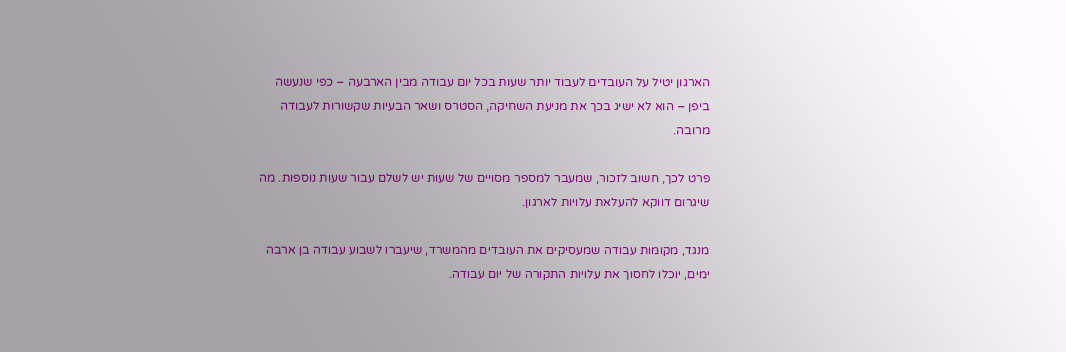הארגון יטיל על העובדים לעבוד יותר שעות בכל יום עבודה מבין הארבעה – כפי שנעשה ביפן – הוא לא ישיג בכך את מניעת השחיקה, הסטרס ושאר הבעיות שקשורות לעבודה מרובה.

פרט לכך, חשוב לזכור, שמעבר למספר מסויים של שעות יש לשלם עבור שעות נוספות. מה שיגרום דווקא להעלאת עלויות לארגון.

מנגד, מקומות עבודה שמעסיקים את העובדים מהמשרד, שיעברו לשבוע עבודה בן ארבה ימים, יוכלו לחסוך את עלויות התקורה של יום עבודה.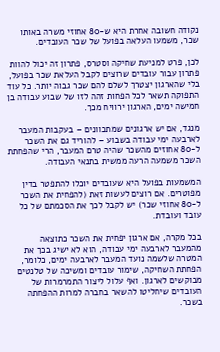נקודה חשובה אחרת היא ש-80 אחוזי משרה באותו שכר, משמעו העלאה בפועל של שכר העובדים.

לכן, פרט למניעת שחיקה וסטרס, פתרון זה יכול להוות פתרון עבור עובדים שרוצים לקבל העלאת שכר בפועל, בלי שהארגון יצטרך לשלם להם שכר גבוה יותר. כל עוד התפוקה תשאר לכל הפחות זהה לזו של שבוע עבודה בן חמישה ימים, הארגון ירוויח מכך.

מנגד, אם יש ארגונים שמתכוונים – בעקבות המעבר לארבעה ימי עבודה בשבוע – להוריד גם את השכר ל-80 אחוזים מהשכר שהיה טרם המעבר, הרי שהפחתת השכר משמעה הרעה ממשית בתנאי העבודה.

המשמעות בפועל היא שעובדים יוכלו להתפטר בדין מפוטרים. אם רוצים לעשות זאת (להפחית את השכר ל-80 אחוזי שכר) יש לקבל לכך את הסכמתם של כל עובד ועובדת.

בכל מקרה, אם ארגון יפחית את השכר כתוצאה מהמעבר לארבעה ימי עבודה, הוא לא ישיג בכך את המטרה שלשמה נועד המעבר לארבעה ימים, כלומר, הפחתת השחיקה, שימור עובדים ומשיכה של טלנטים מבוקשים לארגון. ואף עלול ליצור התמרמרות של העובדים שיחליטו להשאר בחברה למרות ההפחתה בשכר.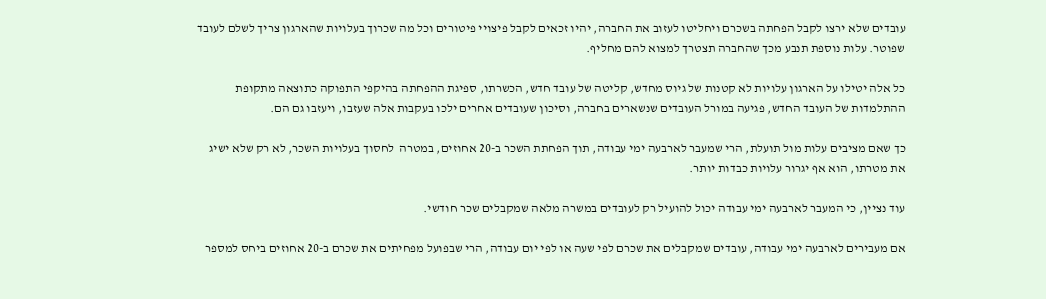עובדים שלא ירצו לקבל הפחתה בשכרם ויחליטו לעזוב את החברה, יהיו זכאים לקבל פיצויי פיטורים וכל מה שכרוך בעלויות שהארגון צריך לשלם לעובד שפוטר. עלות נוספת תנבע מכך שהחברה תצטרך למצוא להם מחליף.

כל אלה יטילו על הארגון עלויות לא קטנות של גיוס מחדש, קליטה של עובד חדש, הכשרתו, ספיגת ההפחתה בהיקפי התפוקה כתוצאה מתקופת ההתלמדות של העובד החדש, פגיעה במורל העובדים שנשארים בחברה, וסיכון שעובדים אחרים ילכו בעקבות אלה שעזבו, ויעזבו גם הם.

כך שאם מציבים עלות מול תועלת, הרי שמעבר לארבעה ימי עבודה, תוך הפחתת השכר ב-20 אחוזים, במטרה  לחסוך בעלויות השכר, לא רק שלא ישיג את מטרתו, הוא אף יגרור עלויות כבדות יותר.

עוד נציין, כי המעבר לארבעה ימי עבודה יכול להועיל רק לעובדים במשרה מלאה שמקבלים שכר חודשי.

אם מעבירים לארבעה ימי עבודה, עובדים שמקבלים את שכרם לפי שעה או לפי יום עבודה, הרי שבפועל מפחיתים את שכרם ב-20 אחוזים ביחס למספר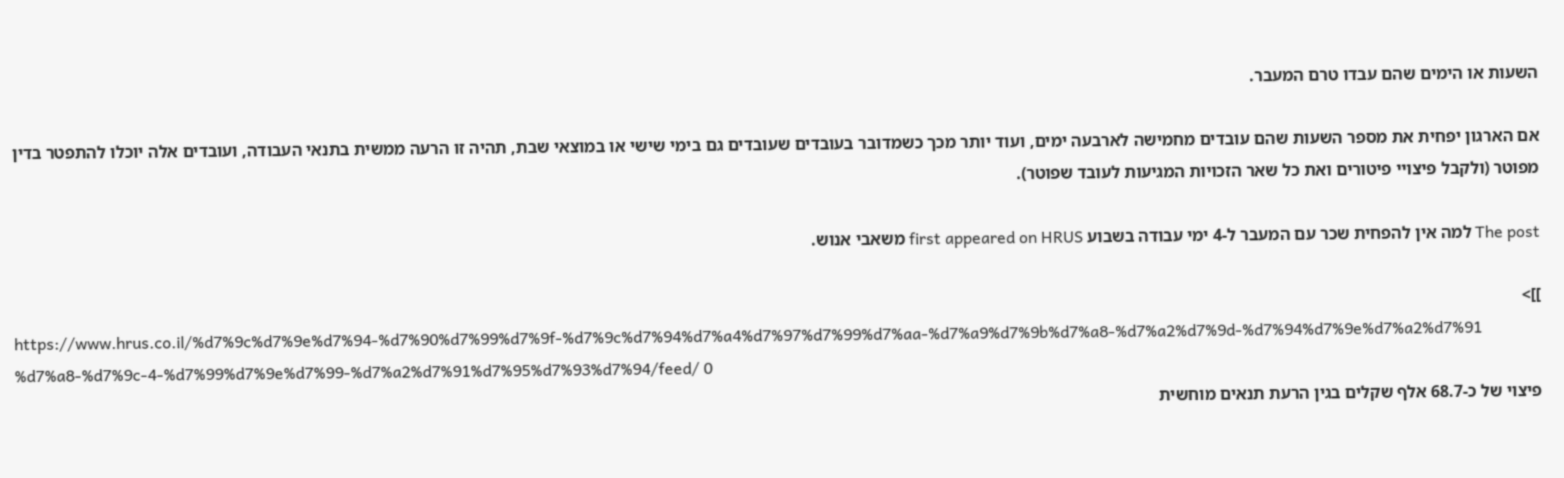השעות או הימים שהם עבדו טרם המעבר.

אם הארגון יפחית את מספר השעות שהם עובדים מחמישה לארבעה ימים, ועוד יותר מכך כשמדובר בעובדים שעובדים גם בימי שישי או במוצאי שבת, תהיה זו הרעה ממשית בתנאי העבודה, ועובדים אלה יוכלו להתפטר בדין מפוטר (ולקבל פיצויי פיטורים ואת כל שאר הזכויות המגיעות לעובד שפוטר).

The post למה אין להפחית שכר עם המעבר ל-4 ימי עבודה בשבוע first appeared on HRUS משאבי אנוש.

]]>
https://www.hrus.co.il/%d7%9c%d7%9e%d7%94-%d7%90%d7%99%d7%9f-%d7%9c%d7%94%d7%a4%d7%97%d7%99%d7%aa-%d7%a9%d7%9b%d7%a8-%d7%a2%d7%9d-%d7%94%d7%9e%d7%a2%d7%91%d7%a8-%d7%9c-4-%d7%99%d7%9e%d7%99-%d7%a2%d7%91%d7%95%d7%93%d7%94/feed/ 0
פיצוי של כ-68.7 אלף שקלים בגין הרעת תנאים מוחשית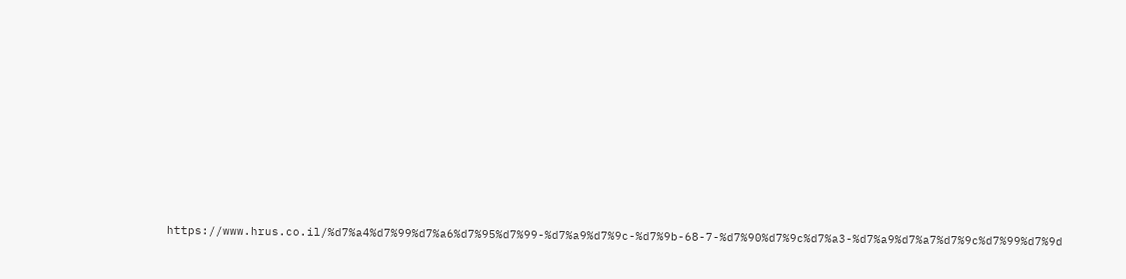https://www.hrus.co.il/%d7%a4%d7%99%d7%a6%d7%95%d7%99-%d7%a9%d7%9c-%d7%9b-68-7-%d7%90%d7%9c%d7%a3-%d7%a9%d7%a7%d7%9c%d7%99%d7%9d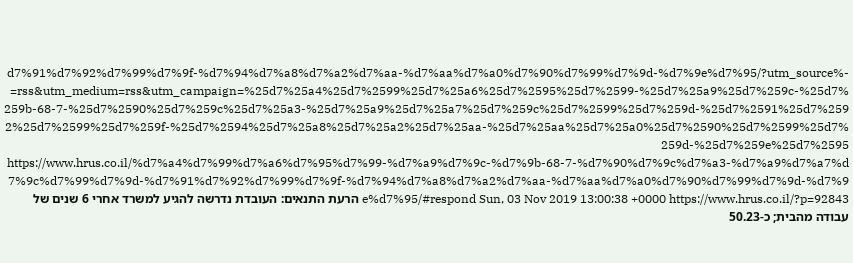-%d7%91%d7%92%d7%99%d7%9f-%d7%94%d7%a8%d7%a2%d7%aa-%d7%aa%d7%a0%d7%90%d7%99%d7%9d-%d7%9e%d7%95/?utm_source=rss&utm_medium=rss&utm_campaign=%25d7%25a4%25d7%2599%25d7%25a6%25d7%2595%25d7%2599-%25d7%25a9%25d7%259c-%25d7%259b-68-7-%25d7%2590%25d7%259c%25d7%25a3-%25d7%25a9%25d7%25a7%25d7%259c%25d7%2599%25d7%259d-%25d7%2591%25d7%2592%25d7%2599%25d7%259f-%25d7%2594%25d7%25a8%25d7%25a2%25d7%25aa-%25d7%25aa%25d7%25a0%25d7%2590%25d7%2599%25d7%259d-%25d7%259e%25d7%2595 https://www.hrus.co.il/%d7%a4%d7%99%d7%a6%d7%95%d7%99-%d7%a9%d7%9c-%d7%9b-68-7-%d7%90%d7%9c%d7%a3-%d7%a9%d7%a7%d7%9c%d7%99%d7%9d-%d7%91%d7%92%d7%99%d7%9f-%d7%94%d7%a8%d7%a2%d7%aa-%d7%aa%d7%a0%d7%90%d7%99%d7%9d-%d7%9e%d7%95/#respond Sun, 03 Nov 2019 13:00:38 +0000 https://www.hrus.co.il/?p=92843 הרעת התנאים: העובדת נדרשה להגיע למשרד אחרי 6 שנים של עבודה מהבית; כ-50.23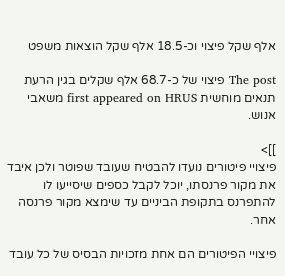אלף שקל פיצוי וכ-18.5 אלף שקל הוצאות משפט

The post פיצוי של כ-68.7 אלף שקלים בגין הרעת תנאים מוחשית first appeared on HRUS משאבי אנוש.

]]>
פיצויי פיטורים נועדו להבטיח שעובד שפוטר ולכן איבד את מקור פרנסתו, יוכל לקבל כספים שיסייעו לו להתפרנס בתקופת הביניים עד שימצא מקור פרנסה אחר.

פיצויי הפיטורים הם אחת מזכויות הבסיס של כל עובד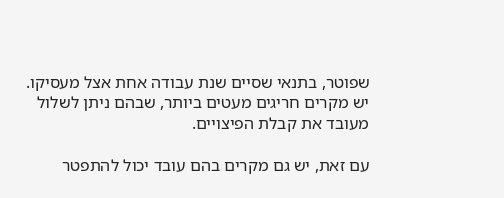שפוטר, בתנאי שסיים שנת עבודה אחת אצל מעסיקו. יש מקרים חריגים מעטים ביותר, שבהם ניתן לשלול מעובד את קבלת הפיצויים.

עם זאת, יש גם מקרים בהם עובד יכול להתפטר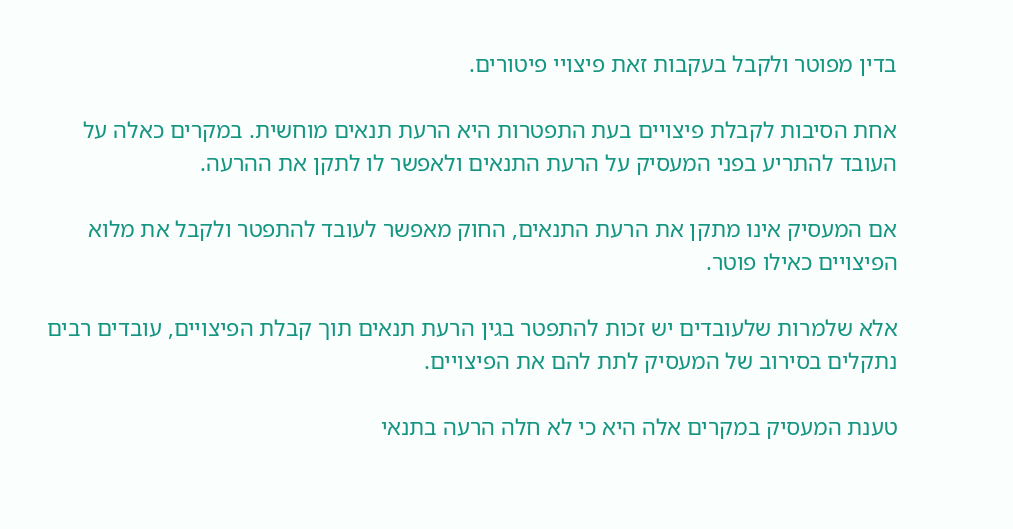בדין מפוטר ולקבל בעקבות זאת פיצויי פיטורים.

אחת הסיבות לקבלת פיצויים בעת התפטרות היא הרעת תנאים מוחשית. במקרים כאלה על העובד להתריע בפני המעסיק על הרעת התנאים ולאפשר לו לתקן את ההרעה.

אם המעסיק אינו מתקן את הרעת התנאים, החוק מאפשר לעובד להתפטר ולקבל את מלוא הפיצויים כאילו פוטר.

אלא שלמרות שלעובדים יש זכות להתפטר בגין הרעת תנאים תוך קבלת הפיצויים, עובדים רבים נתקלים בסירוב של המעסיק לתת להם את הפיצויים.

טענת המעסיק במקרים אלה היא כי לא חלה הרעה בתנאי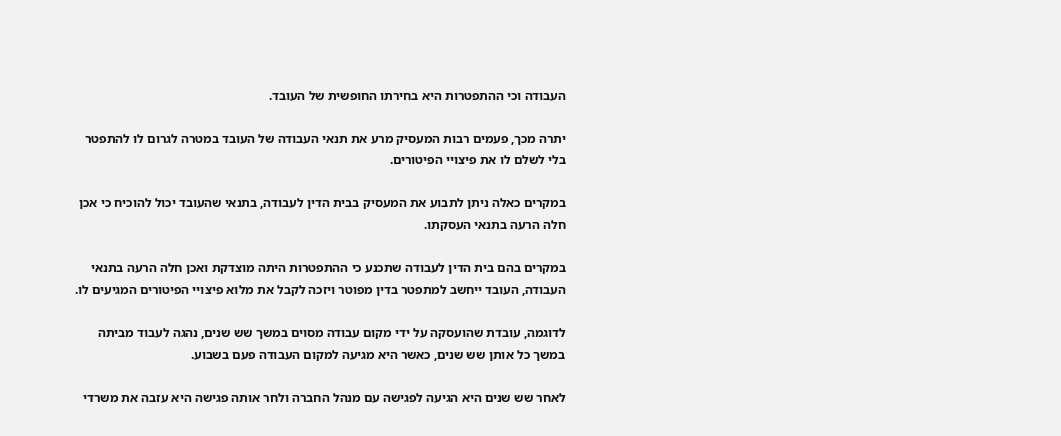העבודה וכי ההתפטרות היא בחירתו החופשית של העובד.

יתרה מכך, פעמים רבות המעסיק מרע את תנאי העבודה של העובד במטרה לגרום לו להתפטר בלי לשלם לו את פיצויי הפיטורים.

במקרים כאלה ניתן לתבוע את המעסיק בבית הדין לעבודה, בתנאי שהעובד יכול להוכיח כי אכן חלה הרעה בתנאי העסקתו.

במקרים בהם בית הדין לעבודה שתכנע כי ההתפטרות היתה מוצדקת ואכן חלה הרעה בתנאי העבודה, העובד ייחשב למתפטר בדין מפוטר ויזכה לקבל את מלוא פיצויי הפיטורים המגיעים לו.

לדוגמה, עובדת שהועסקה על ידי מקום עבודה מסוים במשך שש שנים, נהגה לעבוד מביתה במשך כל אותן שש שנים, כאשר היא מגיעה למקום העבודה פעם בשבוע.

לאחר שש שנים היא הגיעה לפגישה עם מנהל החברה ולחר אותה פגישה היא עזבה את משרדי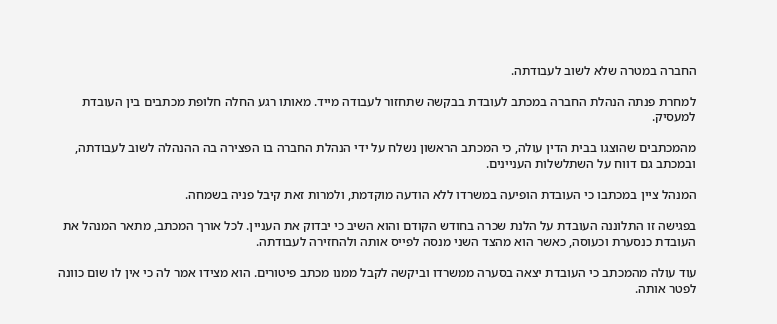החברה במטרה שלא לשוב לעבודתה.

למחרת פנתה הנהלת החברה במכתב לעובדת בבקשה שתחזור לעבודה מייד. מאותו רגע החלה חלופת מכתבים בין העובדת למעסיק.

מהמכתבים שהוצגו בבית הדין עולה, כי המכתב הראשון נשלח על ידי הנהלת החברה בו הפצירה בה ההנהלה לשוב לעבודתה, ובמכתב גם דווח על השתלשלות העניינים.

המנהל ציין במכתבו כי העובדת הופיעה במשרדו ללא הודעה מוקדמת, ולמרות זאת קיבל פניה בשמחה.

בפגישה זו התלוננה העובדת על הלנת שכרה בחודש הקודם והוא השיב כי יבדוק את העניין. לכל אורך המכתב, מתאר המנהל את העובדת כנסערת וכעוסה, כאשר הוא מהצד השני מנסה לפייס אותה ולהחזירה לעבודתה.

עוד עולה מהמכתב כי העובדת יצאה בסערה ממשרדו וביקשה לקבל ממנו מכתב פיטורים. הוא מצידו אמר לה כי אין לו שום כוונה לפטר אותה.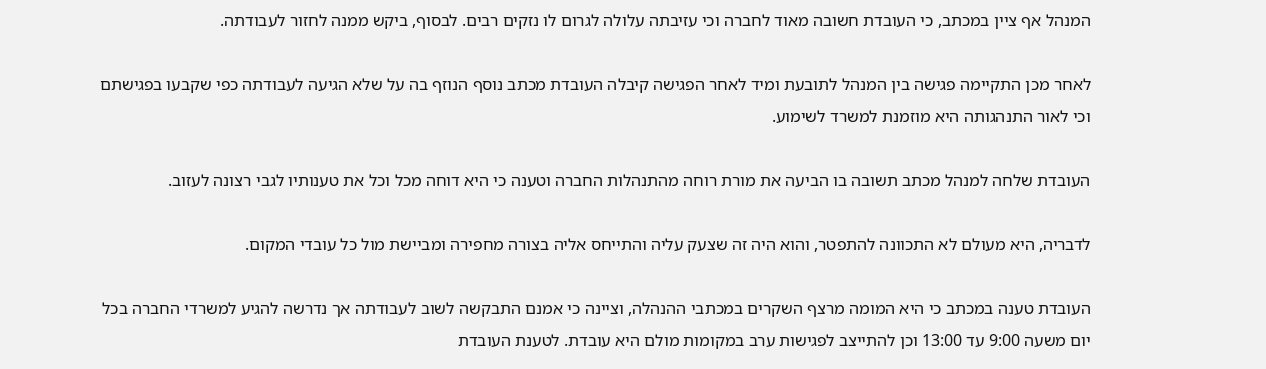המנהל אף ציין במכתב, כי העובדת חשובה מאוד לחברה וכי עזיבתה עלולה לגרום לו נזקים רבים. לבסוף, ביקש ממנה לחזור לעבודתה.

לאחר מכן התקיימה פגישה בין המנהל לתובעת ומיד לאחר הפגישה קיבלה העובדת מכתב נוסף הנוזף בה על שלא הגיעה לעבודתה כפי שקבעו בפגישתם וכי לאור התנהגותה היא מוזמנת למשרד לשימוע.

העובדת שלחה למנהל מכתב תשובה בו הביעה את מורת רוחה מהתנהלות החברה וטענה כי היא דוחה מכל וכל את טענותיו לגבי רצונה לעזוב.

לדבריה, היא מעולם לא התכוונה להתפטר, והוא היה זה שצעק עליה והתייחס אליה בצורה מחפירה ומביישת מול כל עובדי המקום.

העובדת טענה במכתב כי היא המומה מרצף השקרים במכתבי ההנהלה, וציינה כי אמנם התבקשה לשוב לעבודתה אך נדרשה להגיע למשרדי החברה בכל יום משעה 9:00 עד 13:00 וכן להתייצב לפגישות ערב במקומות מולם היא עובדת. לטענת העובדת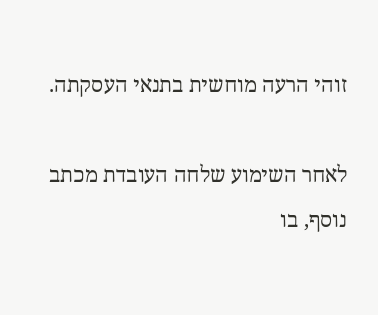זוהי הרעה מוחשית בתנאי העסקתה.

לאחר השימוע שלחה העובדת מכתב נוסף, בו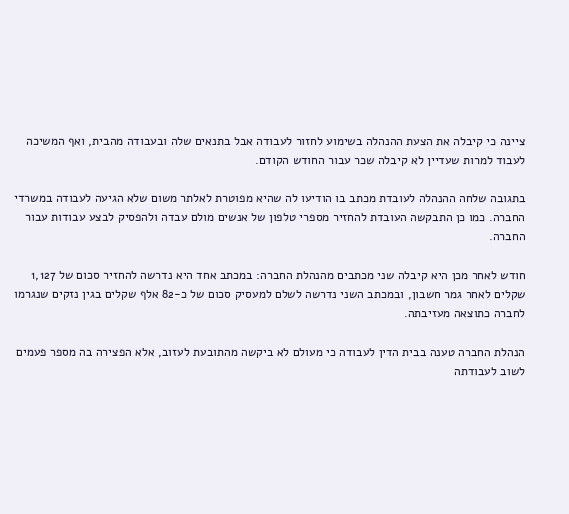ציינה כי קיבלה את הצעת ההנהלה בשימוע לחזור לעבודה אבל בתנאים שלה ובעבודה מהבית, ואף המשיכה לעבוד למרות שעדיין לא קיבלה שכר עבור החודש הקודם.

בתגובה שלחה ההנהלה לעובדת מכתב בו הודיעו לה שהיא מפוטרת לאלתר משום שלא הגיעה לעבודה במשרדי החברה. כמו כן התבקשה העובדת להחזיר מספרי טלפון של אנשים מולם עבדה ולהפסיק לבצע עבודות עבור החברה.

חודש לאחר מכן היא קיבלה שני מכתבים מהנהלת החברה: במכתב אחד היא נדרשה להחזיר סכום של 1,127 שקלים לאחר גמר חשבון, ובמכתב השני נדרשה לשלם למעסיק סכום של כ-82 אלף שקלים בגין נזקים שנגרמו לחברה כתוצאה מעזיבתה.

הנהלת החברה טענה בבית הדין לעבודה כי מעולם לא ביקשה מהתובעת לעזוב, אלא הפצירה בה מספר פעמים לשוב לעבודתה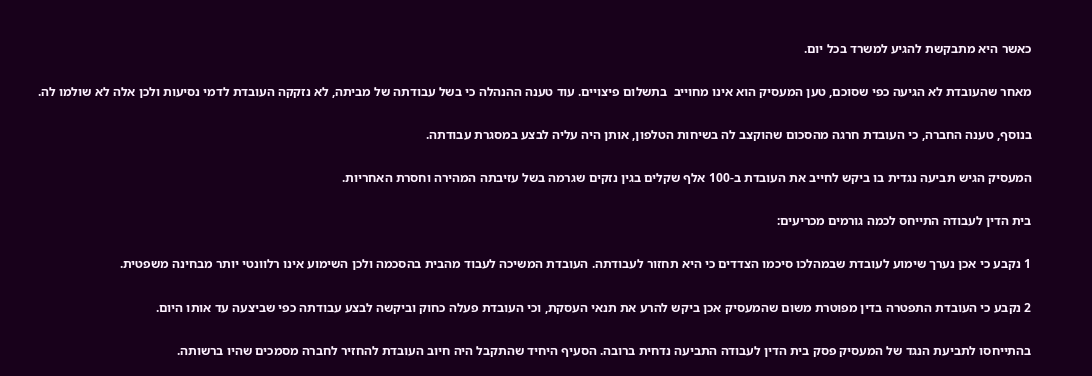כאשר היא מתבקשת להגיע למשרד בכל יום.

מאחר שהעובדת לא הגיעה כפי שסוכם, טען המעסיק הוא אינו מחוייב  בתשלום פיצויים. עוד טענה ההנהלה כי בשל עבודתה של מביתה, לא נזקקה העובדת לדמי נסיעות ולכן אלה לא שולמו לה.

בנוסף, טענה החברה, כי העובדת חרגה מהסכום שהוקצב לה בשיחות הטלפון, אותן היה עליה לבצע במסגרת עבודתה.

המעסיק הגיש תביעה נגדית בו ביקש לחייב את העובדת ב-100 אלף שקלים בגין נזקים שגרמה בשל עזיבתה המהירה וחסרת האחריות.

בית הדין לעבודה התייחס לכמה גורמים מכריעים:

1 נקבע כי אכן נערך שימוע לעובדת שבמהלכו סיכמו הצדדים כי היא תחזור לעבודתה. העובדת המשיכה לעבוד מהבית בהסכמה ולכן השימוע אינו רלוונטי יותר מבחינה משפטית.

2 נקבע כי העובדת התפטרה בדין מפוטרת משום שהמעסיק אכן ביקש להרע את תנאי העסקת, וכי העובדת פעלה כחוק וביקשה לבצע עבודתה כפי שביצעה עד אותו היום.

בהתייחסו לתביעת הנגד של המעסיק פסק בית הדין לעבודה התביעה נדחית ברובה. הסעיף היחיד שהתקבל היה חיוב העובדת להחזיר לחברה מסמכים שהיו ברשותה.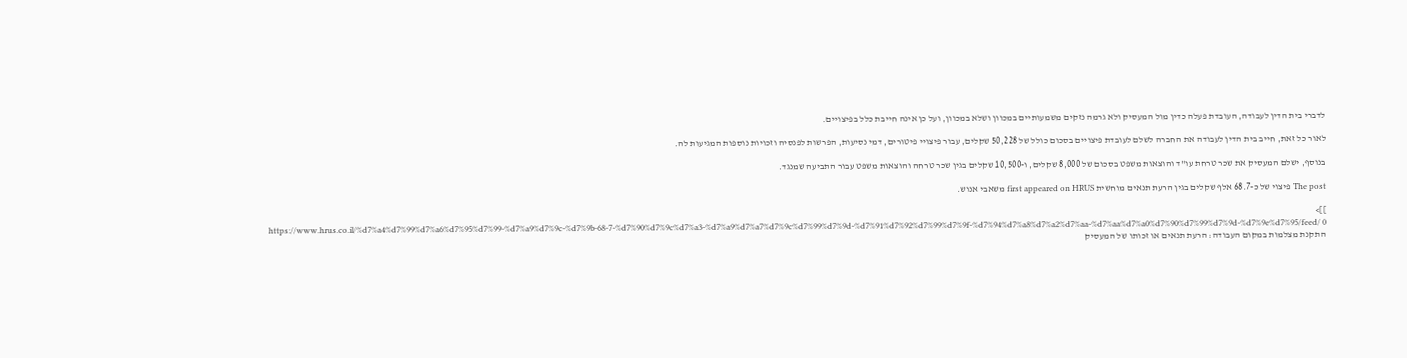לדברי בית הדין לעבודה, העובדת פעלה כדין מול המעסיק ולא גרמה נזקים משמעותיים במכוון ושלא במכוון, ועל כן אינה חייבת כלל בפיצויים.

לאור כל זאת, חייב בית הדין לעבודה את החברה לשלם לעובדת פיצויים בסכום כולל של 50,228 שקלים, עבור פיצויי פיטורים, דמי נסיעות, הפרשות לפנסיה וזכויות נוספות המגיעות לה.

בנוסף, ישלם המעסיק את שכר טרחת עו"ד והוצאות משפט בסכום של 8,000 שקלים, ו-10,500 שקלים בגין שכר טרחה והוצאות משפט עבור התביעה שמנגד.

The post פיצוי של כ-68.7 אלף שקלים בגין הרעת תנאים מוחשית first appeared on HRUS משאבי אנוש.

]]>
https://www.hrus.co.il/%d7%a4%d7%99%d7%a6%d7%95%d7%99-%d7%a9%d7%9c-%d7%9b-68-7-%d7%90%d7%9c%d7%a3-%d7%a9%d7%a7%d7%9c%d7%99%d7%9d-%d7%91%d7%92%d7%99%d7%9f-%d7%94%d7%a8%d7%a2%d7%aa-%d7%aa%d7%a0%d7%90%d7%99%d7%9d-%d7%9e%d7%95/feed/ 0
התקנת מצלמות במקום העבודה: הרעת תנאים או זכותו של המעסיק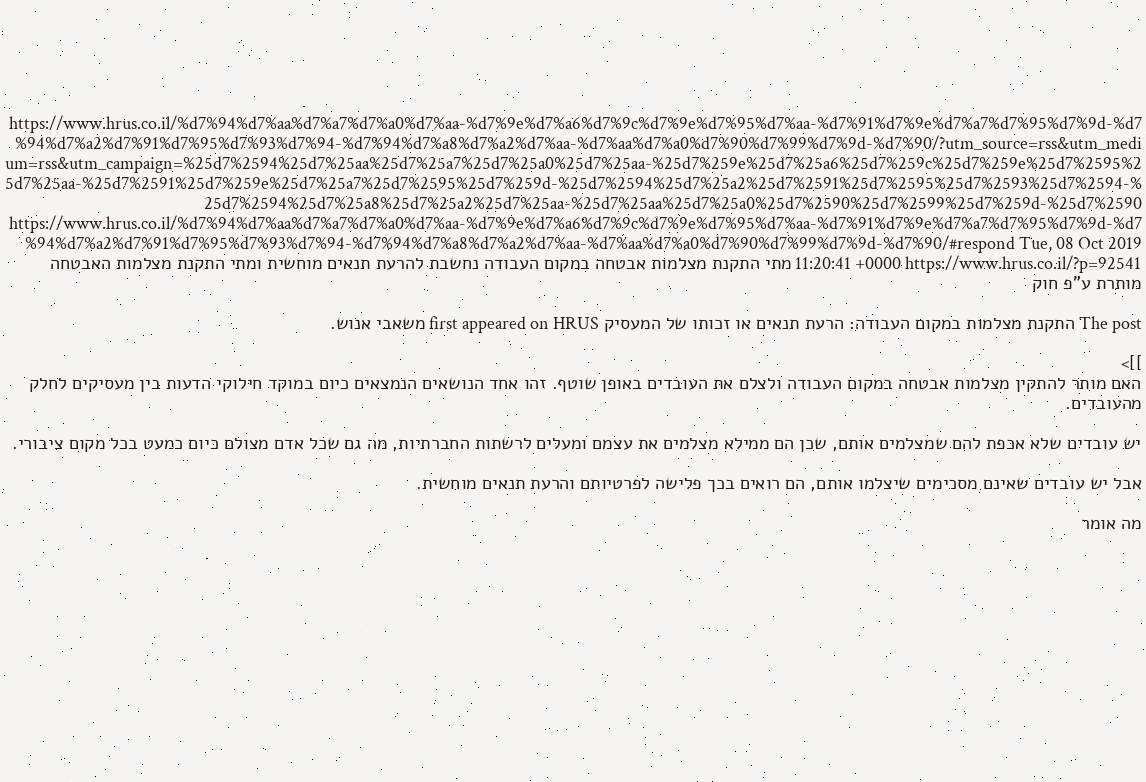https://www.hrus.co.il/%d7%94%d7%aa%d7%a7%d7%a0%d7%aa-%d7%9e%d7%a6%d7%9c%d7%9e%d7%95%d7%aa-%d7%91%d7%9e%d7%a7%d7%95%d7%9d-%d7%94%d7%a2%d7%91%d7%95%d7%93%d7%94-%d7%94%d7%a8%d7%a2%d7%aa-%d7%aa%d7%a0%d7%90%d7%99%d7%9d-%d7%90/?utm_source=rss&utm_medium=rss&utm_campaign=%25d7%2594%25d7%25aa%25d7%25a7%25d7%25a0%25d7%25aa-%25d7%259e%25d7%25a6%25d7%259c%25d7%259e%25d7%2595%25d7%25aa-%25d7%2591%25d7%259e%25d7%25a7%25d7%2595%25d7%259d-%25d7%2594%25d7%25a2%25d7%2591%25d7%2595%25d7%2593%25d7%2594-%25d7%2594%25d7%25a8%25d7%25a2%25d7%25aa-%25d7%25aa%25d7%25a0%25d7%2590%25d7%2599%25d7%259d-%25d7%2590 https://www.hrus.co.il/%d7%94%d7%aa%d7%a7%d7%a0%d7%aa-%d7%9e%d7%a6%d7%9c%d7%9e%d7%95%d7%aa-%d7%91%d7%9e%d7%a7%d7%95%d7%9d-%d7%94%d7%a2%d7%91%d7%95%d7%93%d7%94-%d7%94%d7%a8%d7%a2%d7%aa-%d7%aa%d7%a0%d7%90%d7%99%d7%9d-%d7%90/#respond Tue, 08 Oct 2019 11:20:41 +0000 https://www.hrus.co.il/?p=92541 מתי התקנת מצלמות אבטחה במקום העבודה נחשבת להרעת תנאים מוחשית ומתי התקנת מצלמות האבטחה מותרת ע"פ חוק

The post התקנת מצלמות במקום העבודה: הרעת תנאים או זכותו של המעסיק first appeared on HRUS משאבי אנוש.

]]>
האם מותר להתקין מצלמות אבטחה במקום העבודה ולצלם את העובדים באופן שוטף. זהו אחד הנושאים הנמצאים כיום במוקד חילוקי הדעות בין מעסיקים לחלק מהעובדים.

יש עובדים שלא אכפת להם שמצלמים אותם, שכן הם ממילא מצלמים את עצמם ומעלים לרשתות החברתיות, מה גם שכל אדם מצולם כיום כמעט בכל מקום ציבורי.

אבל יש עובדים שאינם מסכימים שיצלמו אותם, הם רואים בכך פלישה לפרטיותם והרעת תנאים מוחשית.

מה אומר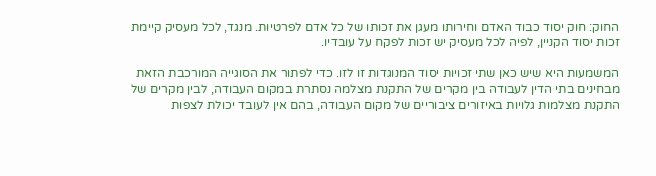החוק: חוק יסוד כבוד האדם וחירותו מעגן את זכותו של כל אדם לפרטיות. מנגד, לכל מעסיק קיימת זכות יסוד הקניין, לפיה לכל מעסיק יש זכות לפקח על עובדיו.

המשמעות היא שיש כאן שתי זכויות יסוד המנוגדות זו לזו. כדי לפתור את הסוגייה המורכבת הזאת מבחינים בתי הדין לעבודה בין מקרים של התקנת מצלמה נסתרת במקום העבודה, לבין מקרים של התקנת מצלמות גלויות באיזורים ציבוריים של מקום העבודה, בהם אין לעובד יכולת לצפות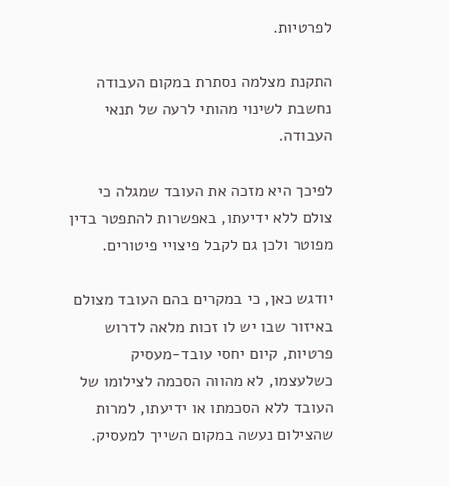לפרטיות.

התקנת מצלמה נסתרת במקום העבודה נחשבת לשינוי מהותי לרעה של תנאי העבודה.

לפיכך היא מזכה את העובד שמגלה כי צולם ללא ידיעתו, באפשרות להתפטר בדין מפוטר ולכן גם לקבל פיצויי פיטורים.

יודגש כאן, כי במקרים בהם העובד מצולם באיזור שבו יש לו זכות מלאה לדרוש פרטיות, קיום יחסי עובד-מעסיק כשלעצמו, לא מהווה הסכמה לצילומו של העובד ללא הסכמתו או ידיעתו, למרות שהצילום נעשה במקום השייך למעסיק.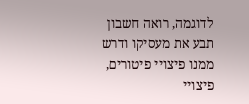לדוגמה, רואה חשבון תבע את מעסיקו ודרש ממנו פיצויי פיטורים, פיצויי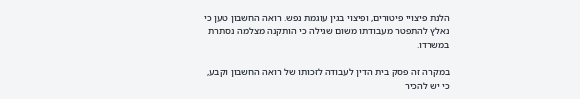הלנת פיצויי פיטורים, ופיצוי בגין עוגמת נפש. רואה החשבון טען כי נאלץ להתפטר מעבודתו משום שגילה כי הותקנה מצלמה נסתרת במשרדו.

במקרה זה פסק בית הדין לעבודה לזכותו של רואה החשבון וקבע, כי יש להכיר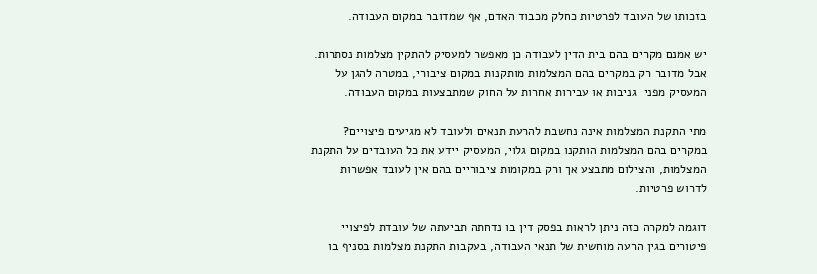בזכותו של העובד לפרטיות כחלק מכבוד האדם, אף שמדובר במקום העבודה.

יש אמנם מקרים בהם בית הדין לעבודה כן מאפשר למעסיק להתקין מצלמות נסתרות. אבל מדובר רק במקרים בהם המצלמות מותקנות במקום ציבורי, במטרה להגן על המעסיק מפני  גניבות או עבירות אחרות על החוק שמתבצעות במקום העבודה.

מתי התקנת המצלמות אינה נחשבת להרעת תנאים ולעובד לא מגיעים פיצויים? במקרים בהם המצלמות הותקנו במקום גלוי, המעסיק יידע את כל העובדים על התקנת המצלמות, והצילום מתבצע אך ורק במקומות ציבוריים בהם אין לעובד אפשרות לדרוש פרטיות.

דוגמה למקרה כזה ניתן לראות בפסק דין בו נדחתה תביעתה של עובדת לפיצויי פיטורים בגין הרעה מוחשית של תנאי העבודה, בעקבות התקנת מצלמות בסניף בו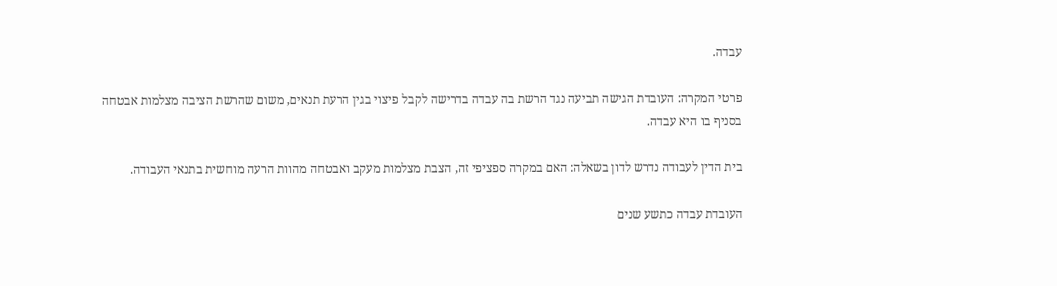עבדה.

פרטי המקרה: העובדת הגישה תביעה נגד הרשת בה עבדה בדרישה לקבל פיצוי בגין הרעת תנאים, משום שהרשת הציבה מצלמות אבטחה בסניף בו היא עבדה.

בית הדין לעבודה נדרש לדון בשאלה: האם במקרה ספציפי זה, הצבת מצלמות מעקב ואבטחה מהוות הרעה מוחשית בתנאי העבודה.

העובדת עבדה כתשע שנים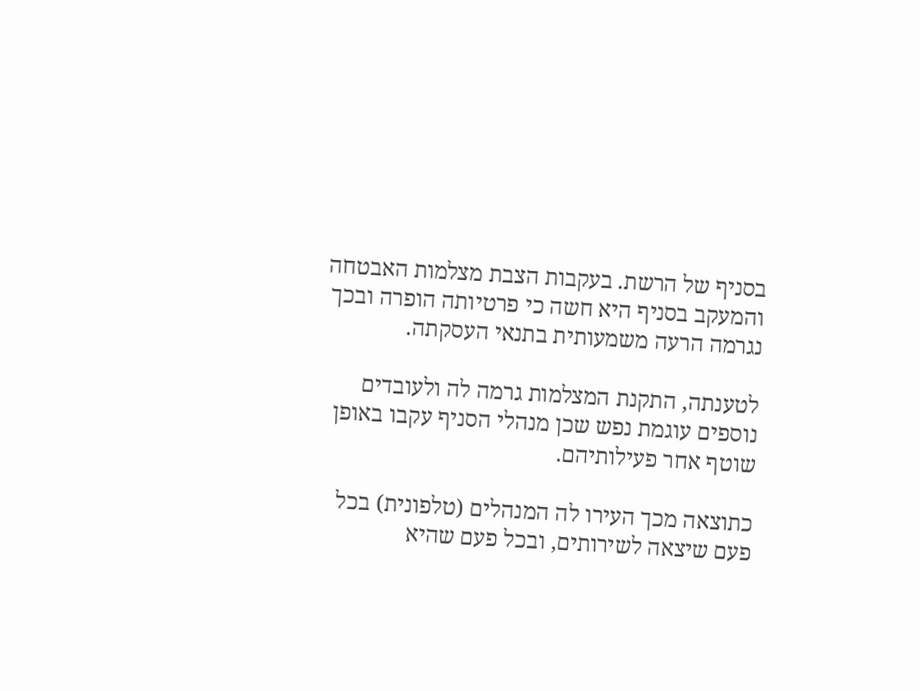בסניף של הרשת. בעקבות הצבת מצלמות האבטחה והמעקב בסניף היא חשה כי פרטיותה הופרה ובכך נגרמה הרעה משמעותית בתנאי העסקתה.

לטענתה, התקנת המצלמות גרמה לה ולעובדים נוספים עוגמת נפש שכן מנהלי הסניף עקבו באופן שוטף אחר פעילותיהם.

כתוצאה מכך העירו לה המנהלים (טלפונית) בכל פעם שיצאה לשירותים, ובכל פעם שהיא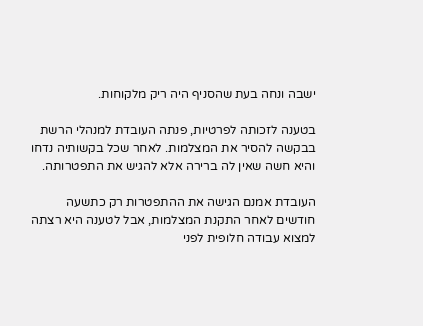ישבה ונחה בעת שהסניף היה ריק מלקוחות.

בטענה לזכותה לפרטיות, פנתה העובדת למנהלי הרשת בבקשה להסיר את המצלמות. לאחר שכל בקשותיה נדחו והיא חשה שאין לה ברירה אלא להגיש את התפטרותה.

העובדת אמנם הגישה את ההתפטרות רק כתשעה חודשים לאחר התקנת המצלמות, אבל לטענה היא רצתה למצוא עבודה חלופית לפני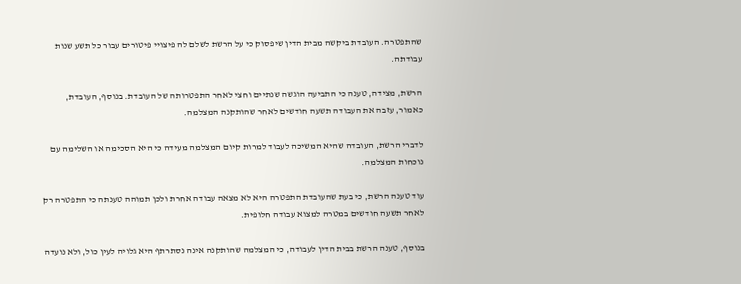שהתפטרה. העובדת ביקשה מבית הדין שיפסוק כי על הרשת לשלם לה פיצויי פיטורים עבור כל תשע שנות עבודתה.

הרשת, מצידה, טענה כי התביעה הוגשה שנתיים וחצי לאחר התפטרותה של העובדת. בנוסף, העובדת, כאמור, עזבה את העבודה תשעה חודשים לאחר שהותקנה המצלמה.

לדברי הרשת, העובדה שהיא המשיכה לעבוד למרות קיום המצלמה מעידה כי היא הסכימה או השלימה עם נוכחות המצלמה.

עוד טענה הרשת, כי בעת שהעובדת התפטרה היא לא מצאה עבודה אחרת ולכן תמוהה טענתה כי התפטרה רק לאחר תשעה חודשים במטרה למצוא עבודה חלופית.

בנוסף, טענה הרשת בבית הדין לעבודה, כי המצלמה שהותקנה אינה נסתרתף היא גלויה לעין כול, ולא נועדה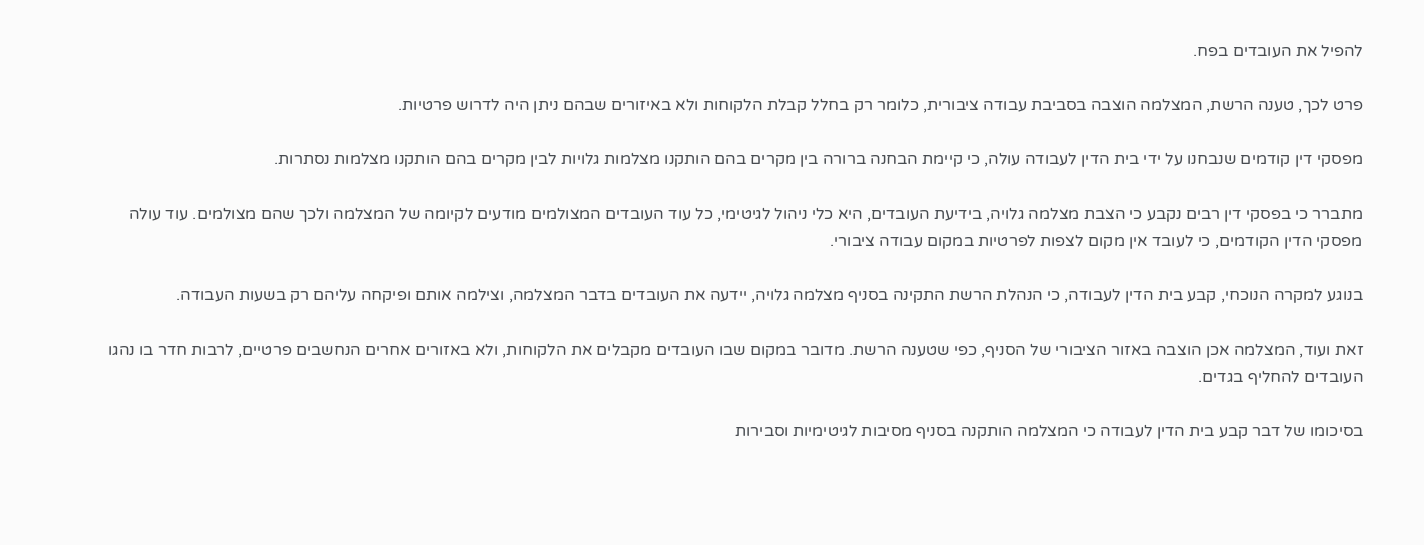להפיל את העובדים בפח.

פרט לכך, טענה הרשת, המצלמה הוצבה בסביבת עבודה ציבורית, כלומר רק בחלל קבלת הלקוחות ולא באיזורים שבהם ניתן היה לדרוש פרטיות.

מפסקי דין קודמים שנבחנו על ידי בית הדין לעבודה עולה, כי קיימת הבחנה ברורה בין מקרים בהם הותקנו מצלמות גלויות לבין מקרים בהם הותקנו מצלמות נסתרות.

מתברר כי בפסקי דין רבים נקבע כי הצבת מצלמה גלויה, בידיעת העובדים, היא כלי ניהול לגיטימי, כל עוד העובדים המצולמים מודעים לקיומה של המצלמה ולכך שהם מצולמים. עוד עולה מפסקי הדין הקודמים, כי לעובד אין מקום לצפות לפרטיות במקום עבודה ציבורי.

בנוגע למקרה הנוכחי, קבע בית הדין לעבודה, כי הנהלת הרשת התקינה בסניף מצלמה גלויה, יידעה את העובדים בדבר המצלמה, וצילמה אותם ופיקחה עליהם רק בשעות העבודה.

זאת ועוד, המצלמה אכן הוצבה באזור הציבורי של הסניף, כפי שטענה הרשת. מדובר במקום שבו העובדים מקבלים את הלקוחות, ולא באזורים אחרים הנחשבים פרטיים, לרבות חדר בו נהגו העובדים להחליף בגדים.

בסיכומו של דבר קבע בית הדין לעבודה כי המצלמה הותקנה בסניף מסיבות לגיטימיות וסבירות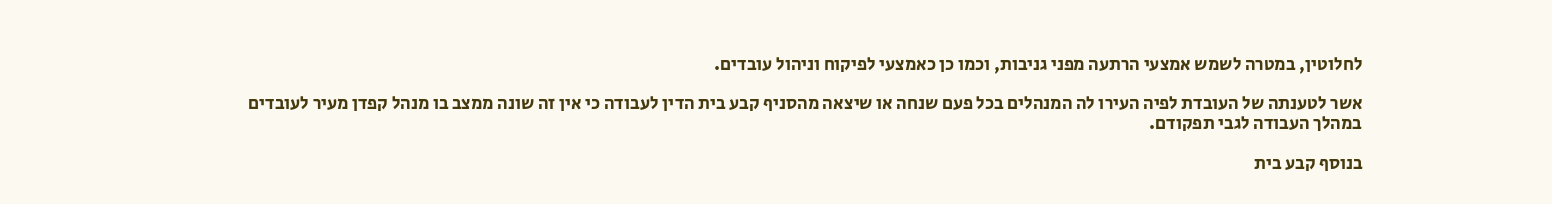לחלוטין, במטרה לשמש אמצעי הרתעה מפני גניבות, וכמו כן כאמצעי לפיקוח וניהול עובדים.

אשר לטענתה של העובדת לפיה העירו לה המנהלים בכל פעם שנחה או שיצאה מהסניף קבע בית הדין לעבודה כי אין זה שונה ממצב בו מנהל קפדן מעיר לעובדים במהלך העבודה לגבי תפקודם.

בנוסף קבע בית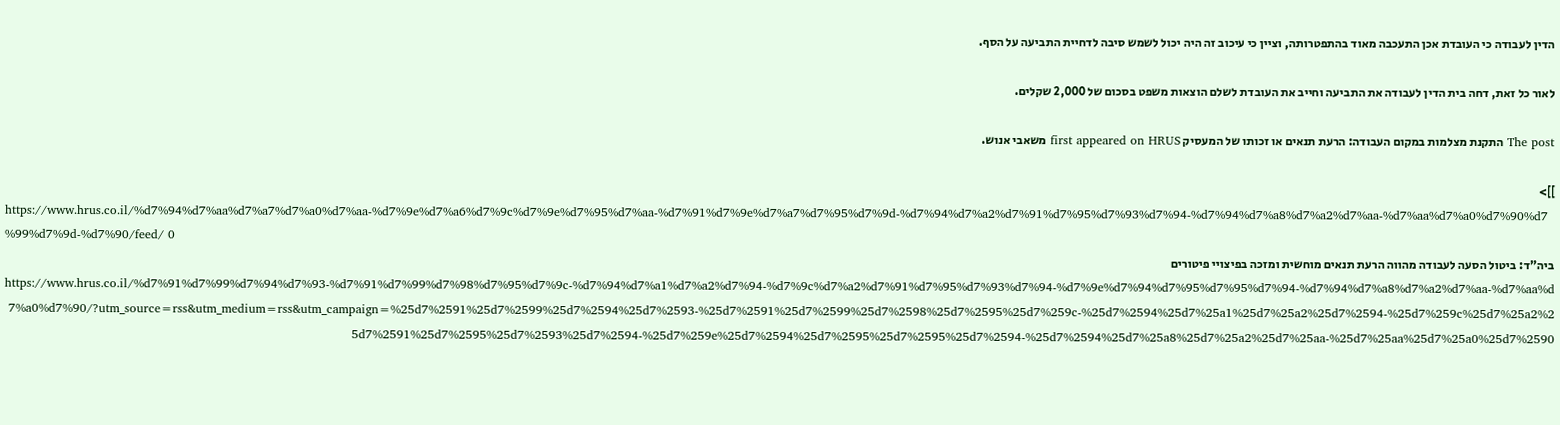הדין לעבודה כי העובדת אכן התעכבה מאוד בהתפטרותה, וציין כי עיכוב זה היה יכול לשמש סיבה לדחיית התביעה על הסף.

לאור כל זאת, דחה בית הדין לעבודה את התביעה וחייב את העובדת לשלם הוצאות משפט בסכום של 2,000 שקלים.

The post התקנת מצלמות במקום העבודה: הרעת תנאים או זכותו של המעסיק first appeared on HRUS משאבי אנוש.

]]>
https://www.hrus.co.il/%d7%94%d7%aa%d7%a7%d7%a0%d7%aa-%d7%9e%d7%a6%d7%9c%d7%9e%d7%95%d7%aa-%d7%91%d7%9e%d7%a7%d7%95%d7%9d-%d7%94%d7%a2%d7%91%d7%95%d7%93%d7%94-%d7%94%d7%a8%d7%a2%d7%aa-%d7%aa%d7%a0%d7%90%d7%99%d7%9d-%d7%90/feed/ 0
ביה"ד: ביטול הסעה לעבודה מהווה הרעת תנאים מוחשית ומזכה בפיצויי פיטורים https://www.hrus.co.il/%d7%91%d7%99%d7%94%d7%93-%d7%91%d7%99%d7%98%d7%95%d7%9c-%d7%94%d7%a1%d7%a2%d7%94-%d7%9c%d7%a2%d7%91%d7%95%d7%93%d7%94-%d7%9e%d7%94%d7%95%d7%95%d7%94-%d7%94%d7%a8%d7%a2%d7%aa-%d7%aa%d7%a0%d7%90/?utm_source=rss&utm_medium=rss&utm_campaign=%25d7%2591%25d7%2599%25d7%2594%25d7%2593-%25d7%2591%25d7%2599%25d7%2598%25d7%2595%25d7%259c-%25d7%2594%25d7%25a1%25d7%25a2%25d7%2594-%25d7%259c%25d7%25a2%25d7%2591%25d7%2595%25d7%2593%25d7%2594-%25d7%259e%25d7%2594%25d7%2595%25d7%2595%25d7%2594-%25d7%2594%25d7%25a8%25d7%25a2%25d7%25aa-%25d7%25aa%25d7%25a0%25d7%2590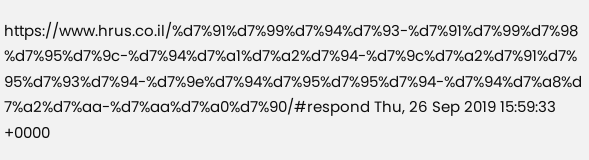https://www.hrus.co.il/%d7%91%d7%99%d7%94%d7%93-%d7%91%d7%99%d7%98%d7%95%d7%9c-%d7%94%d7%a1%d7%a2%d7%94-%d7%9c%d7%a2%d7%91%d7%95%d7%93%d7%94-%d7%9e%d7%94%d7%95%d7%95%d7%94-%d7%94%d7%a8%d7%a2%d7%aa-%d7%aa%d7%a0%d7%90/#respond Thu, 26 Sep 2019 15:59:33 +0000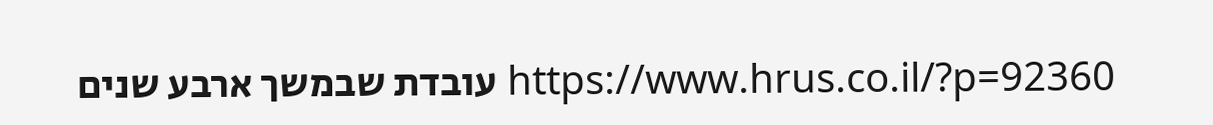https://www.hrus.co.il/?p=92360 עובדת שבמשך ארבע שנים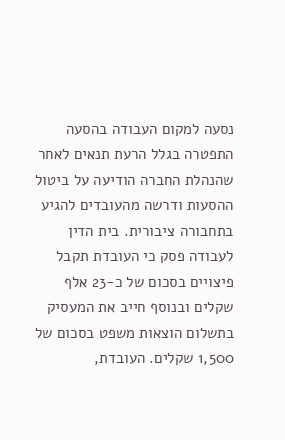נסעה למקום העבודה בהסעה התפטרה בגלל הרעת תנאים לאחר שהנהלת החברה הודיעה על ביטול ההסעות ודרשה מהעובדים להגיע בתחבורה ציבורית. בית הדין לעבודה פסק כי העובדת תקבל פיצויים בסכום של כ-23 אלף שקלים ובנוסף חייב את המעסיק בתשלום הוצאות משפט בסכום של 1,500 שקלים. העובדת,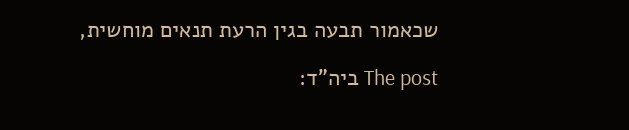שכאמור תבעה בגין הרעת תנאים מוחשית,

The post ביה"ד: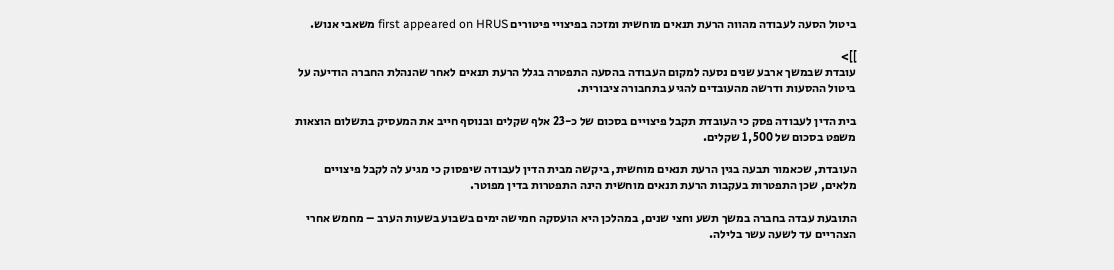ביטול הסעה לעבודה מהווה הרעת תנאים מוחשית ומזכה בפיצויי פיטורים first appeared on HRUS משאבי אנוש.

]]>
עובדת שבמשך ארבע שנים נסעה למקום העבודה בהסעה התפטרה בגלל הרעת תנאים לאחר שהנהלת החברה הודיעה על ביטול ההסעות ודרשה מהעובדים להגיע בתחבורה ציבורית.

בית הדין לעבודה פסק כי העובדת תקבל פיצויים בסכום של כ-23 אלף שקלים ובנוסף חייב את המעסיק בתשלום הוצאות משפט בסכום של 1,500 שקלים.

העובדת, שכאמור תבעה בגין הרעת תנאים מוחשית, ביקשה מבית הדין לעבודה שיפסוק כי מגיע לה לקבל פיצויים מלאים, שכן התפטרות בעקבות הרעת תנאים מוחשית הינה התפטרות בדין מפוטר.

התובעת עבדה בחברה במשך תשע וחצי שנים, במהלכן היא הועסקה חמישה ימים בשבוע בשעות הערב – מחמש אחרי הצהריים עד לשעה עשר בלילה.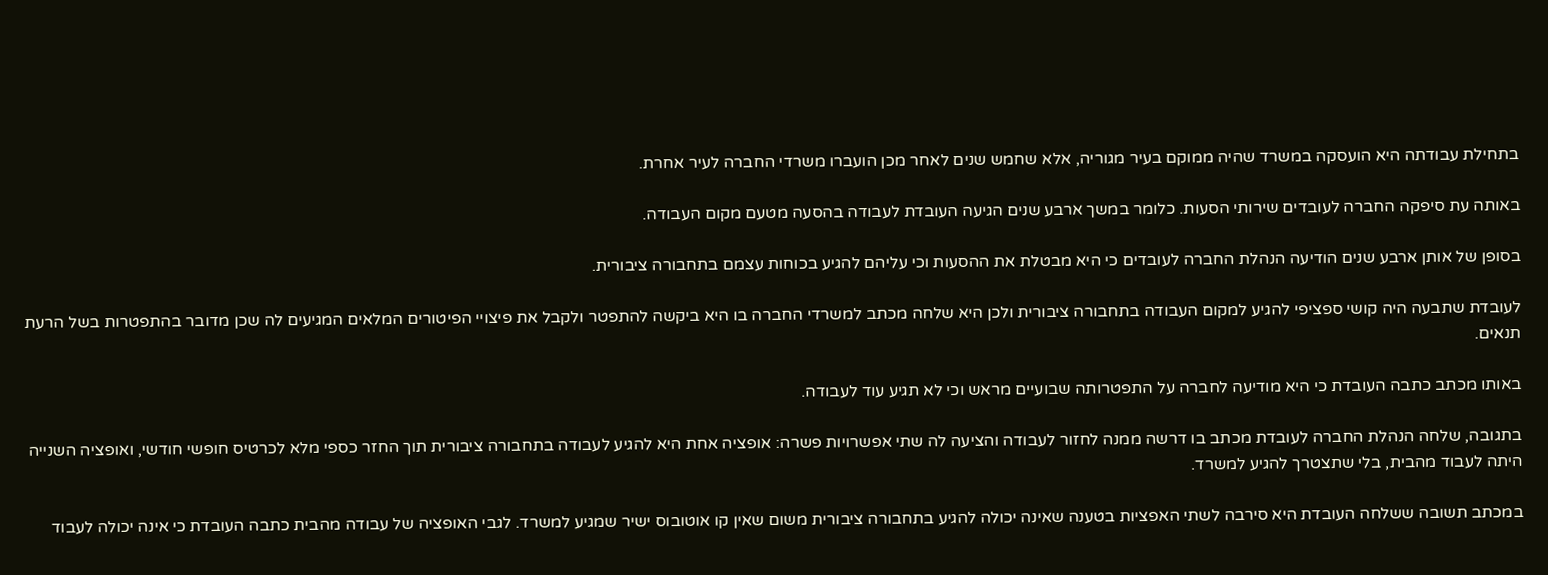בתחילת עבודתה היא הועסקה במשרד שהיה ממוקם בעיר מגוריה, אלא שחמש שנים לאחר מכן הועברו משרדי החברה לעיר אחרת.

באותה עת סיפקה החברה לעובדים שירותי הסעות. כלומר במשך ארבע שנים הגיעה העובדת לעבודה בהסעה מטעם מקום העבודה.

בסופן של אותן ארבע שנים הודיעה הנהלת החברה לעובדים כי היא מבטלת את ההסעות וכי עליהם להגיע בכוחות עצמם בתחבורה ציבורית.

לעובדת שתבעה היה קושי ספציפי להגיע למקום העבודה בתחבורה ציבורית ולכן היא שלחה מכתב למשרדי החברה בו היא ביקשה להתפטר ולקבל את פיצויי הפיטורים המלאים המגיעים לה שכן מדובר בהתפטרות בשל הרעת תנאים.

באותו מכתב כתבה העובדת כי היא מודיעה לחברה על התפטרותה שבועיים מראש וכי לא תגיע עוד לעבודה.

בתגובה, שלחה הנהלת החברה לעובדת מכתב בו דרשה ממנה לחזור לעבודה והציעה לה שתי אפשרויות פשרה: אופציה אחת היא להגיע לעבודה בתחבורה ציבורית תוך החזר כספי מלא לכרטיס חופשי חודשי, ואופציה השנייה היתה לעבוד מהבית, בלי שתצטרך להגיע למשרד.

במכתב תשובה ששלחה העובדת היא סירבה לשתי האפציות בטענה שאינה יכולה להגיע בתחבורה ציבורית משום שאין קו אוטובוס ישיר שמגיע למשרד. לגבי האופציה של עבודה מהבית כתבה העובדת כי אינה יכולה לעבוד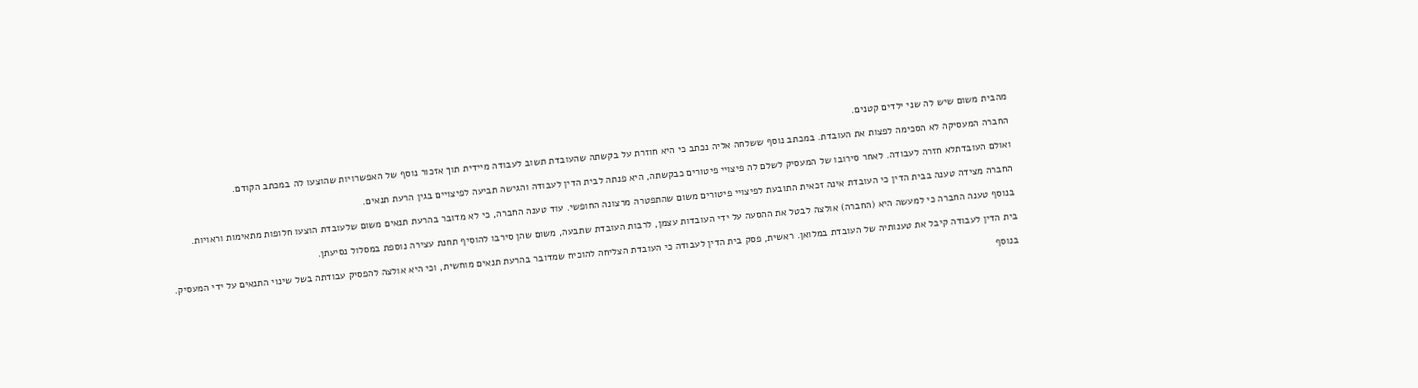מהבית משום שיש לה שני ילדים קטנים.

החברה המעסיקה לא הסכימה לפצות את העובדת. במכתב נוסף ששלחה אליה נכתב כי היא חוזרת על בקשתה שהעובדת תשוב לעבודה מיידית תוך אזכור נוסף של האפשרויות שהוצעו לה במכתב הקודם.

ואולם העובדתלא חזרה לעבודה. לאחר סירובו של המעסיק לשלם לה פיצויי פיטורים כבקשתה, היא פנתה לבית הדין לעבודה והגישה תביעה לפיצויים בגין הרעת תנאים.

החברה מצידה טענה בבית הדין כי העובדת אינה זכאית התובעת לפיצויי פיטורים משום שהתפטרה מרצונה החופשי. עוד טענה החברה, כי לא מדובר בהרעת תנאים משום שלעובדת הוצעו חלופות מתאימות וראויות.

בנוסף טענה החברה כי למעשה היא (החברה) אולצה לבטל את ההסעה על ידי העובדות עצמן, לרבות העובדת שתבעה, משום שהן סירבו להוסיף תחנת עצירה נוספת במסלול נסיעתן.

בית הדין לעבודה קיבל את טענותיה של העובדת במלואן. ראשית, פסק בית הדין לעבודה כי העובדת הצליחה להוכיח שמדובר בהרעת תנאים מוחשית, וכי היא אולצה להפסיק עבודתה בשל שינוי התנאים על ידי המעסיק.

בנוסף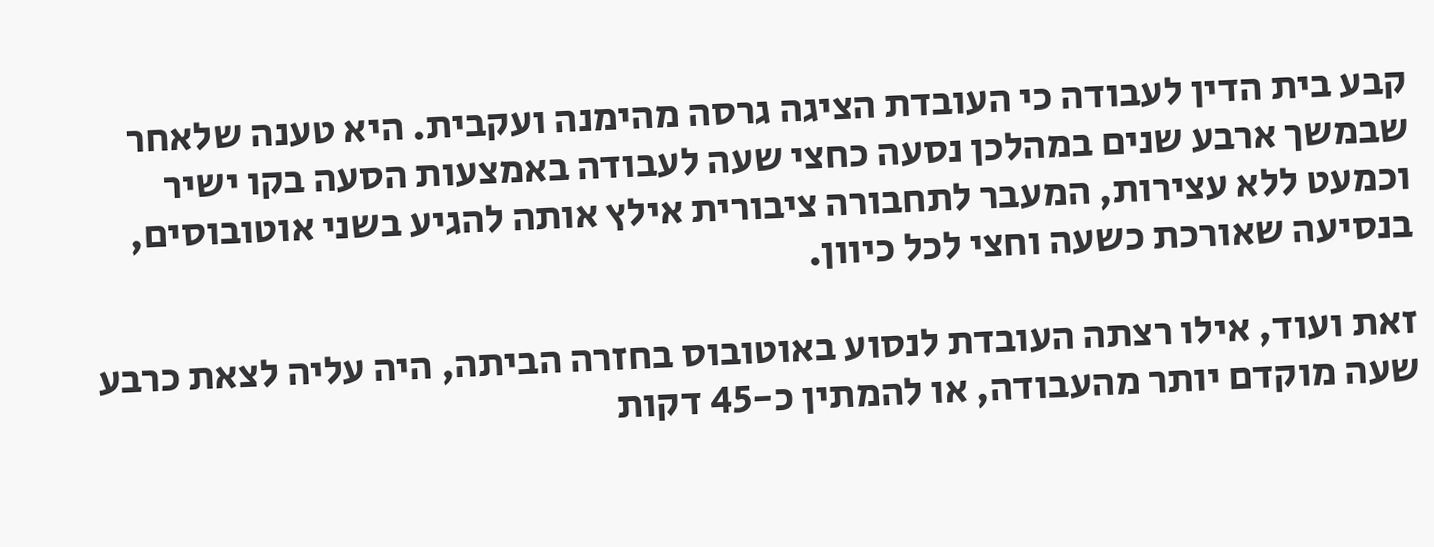קבע בית הדין לעבודה כי העובדת הציגה גרסה מהימנה ועקבית. היא טענה שלאחר שבמשך ארבע שנים במהלכן נסעה כחצי שעה לעבודה באמצעות הסעה בקו ישיר וכמעט ללא עצירות, המעבר לתחבורה ציבורית אילץ אותה להגיע בשני אוטובוסים, בנסיעה שאורכת כשעה וחצי לכל כיוון.

זאת ועוד, אילו רצתה העובדת לנסוע באוטובוס בחזרה הביתה, היה עליה לצאת כרבע שעה מוקדם יותר מהעבודה, או להמתין כ-45 דקות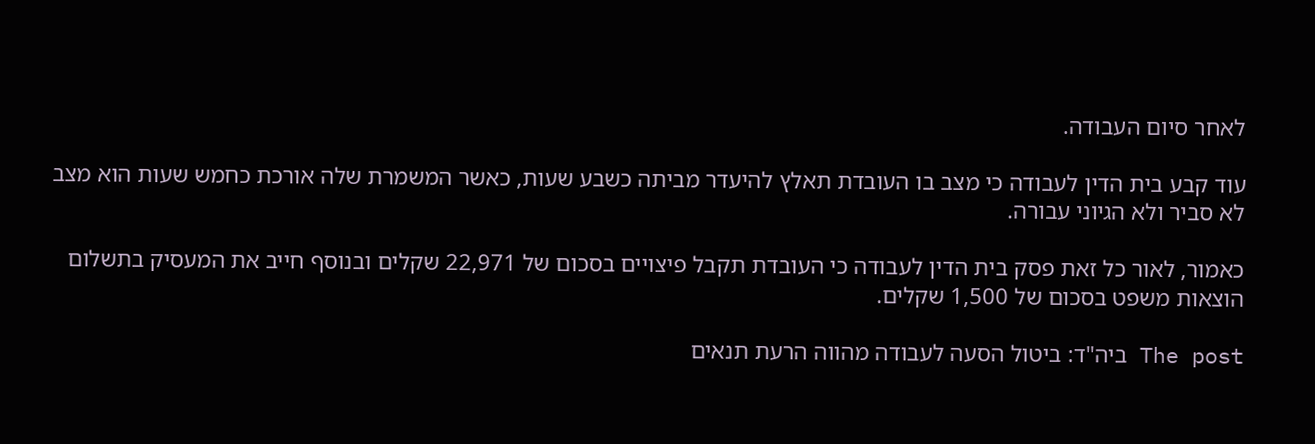לאחר סיום העבודה.

עוד קבע בית הדין לעבודה כי מצב בו העובדת תאלץ להיעדר מביתה כשבע שעות, כאשר המשמרת שלה אורכת כחמש שעות הוא מצב לא סביר ולא הגיוני עבורה.

כאמור, לאור כל זאת פסק בית הדין לעבודה כי העובדת תקבל פיצויים בסכום של 22,971 שקלים ובנוסף חייב את המעסיק בתשלום הוצאות משפט בסכום של 1,500 שקלים.

The post ביה"ד: ביטול הסעה לעבודה מהווה הרעת תנאים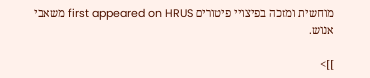מוחשית ומזכה בפיצויי פיטורים first appeared on HRUS משאבי אנוש.

]]>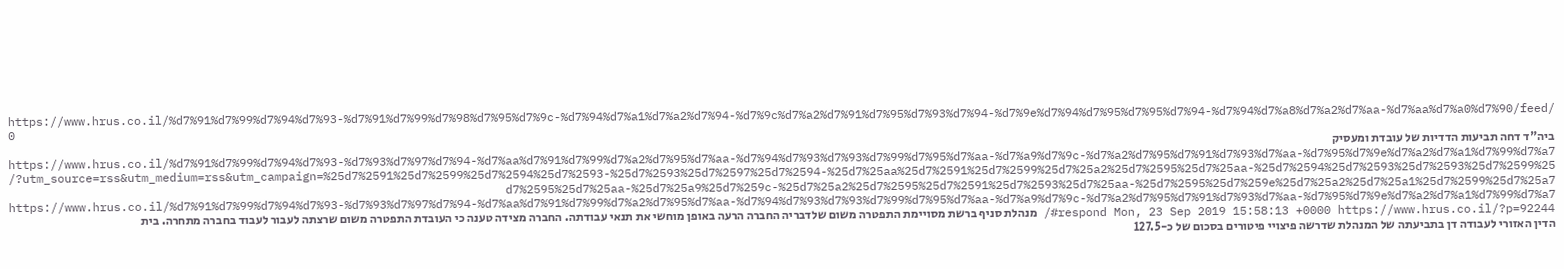https://www.hrus.co.il/%d7%91%d7%99%d7%94%d7%93-%d7%91%d7%99%d7%98%d7%95%d7%9c-%d7%94%d7%a1%d7%a2%d7%94-%d7%9c%d7%a2%d7%91%d7%95%d7%93%d7%94-%d7%9e%d7%94%d7%95%d7%95%d7%94-%d7%94%d7%a8%d7%a2%d7%aa-%d7%aa%d7%a0%d7%90/feed/ 0
ביה"ד דחה תביעות הדדיות של עובדת ומעסיק https://www.hrus.co.il/%d7%91%d7%99%d7%94%d7%93-%d7%93%d7%97%d7%94-%d7%aa%d7%91%d7%99%d7%a2%d7%95%d7%aa-%d7%94%d7%93%d7%93%d7%99%d7%95%d7%aa-%d7%a9%d7%9c-%d7%a2%d7%95%d7%91%d7%93%d7%aa-%d7%95%d7%9e%d7%a2%d7%a1%d7%99%d7%a7/?utm_source=rss&utm_medium=rss&utm_campaign=%25d7%2591%25d7%2599%25d7%2594%25d7%2593-%25d7%2593%25d7%2597%25d7%2594-%25d7%25aa%25d7%2591%25d7%2599%25d7%25a2%25d7%2595%25d7%25aa-%25d7%2594%25d7%2593%25d7%2593%25d7%2599%25d7%2595%25d7%25aa-%25d7%25a9%25d7%259c-%25d7%25a2%25d7%2595%25d7%2591%25d7%2593%25d7%25aa-%25d7%2595%25d7%259e%25d7%25a2%25d7%25a1%25d7%2599%25d7%25a7 https://www.hrus.co.il/%d7%91%d7%99%d7%94%d7%93-%d7%93%d7%97%d7%94-%d7%aa%d7%91%d7%99%d7%a2%d7%95%d7%aa-%d7%94%d7%93%d7%93%d7%99%d7%95%d7%aa-%d7%a9%d7%9c-%d7%a2%d7%95%d7%91%d7%93%d7%aa-%d7%95%d7%9e%d7%a2%d7%a1%d7%99%d7%a7/#respond Mon, 23 Sep 2019 15:58:13 +0000 https://www.hrus.co.il/?p=92244 מנהלת סניף ברשת מסויימת התפטרה משום שלדבריה החברה הרעה באופן מוחשי את תנאי עבודתה. החברה מצידה טענה כי העובדת התפטרה משום שרצתה לעבור לעבוד בחברה מתחרה. בית הדין האזורי לעבודה דן בתביעתה של המנהלת שדרשה פיצויי פיטורים בסכום של כ-127.5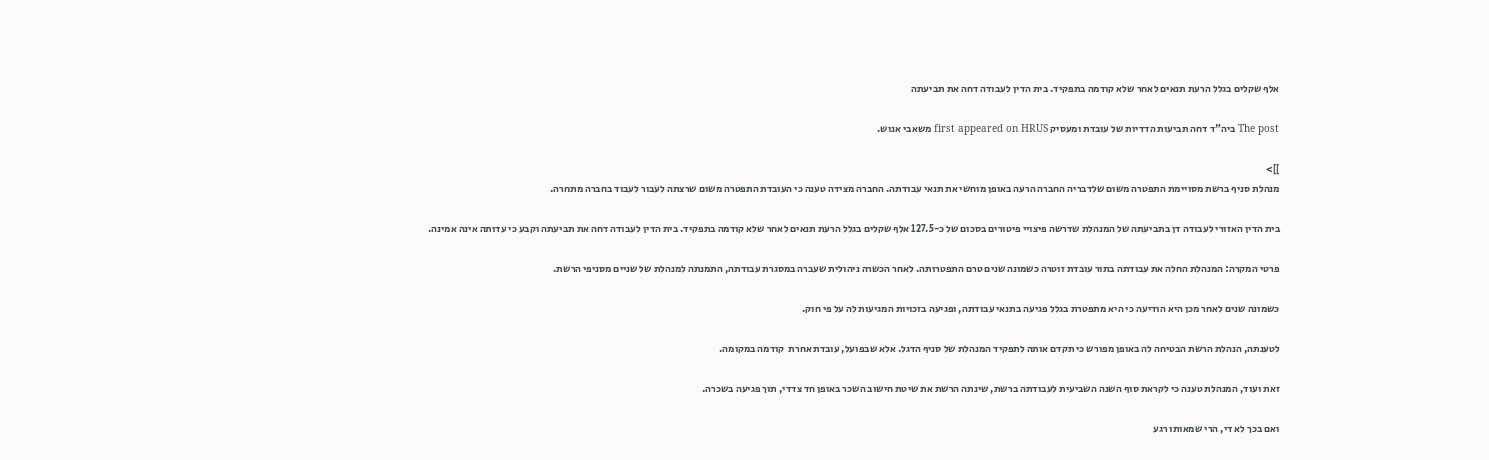אלף שקלים בגלל הרעת תנאים לאחר שלא קודמה בתפקיד. בית הדין לעבודה דחה את תביעתה

The post ביה"ד דחה תביעות הדדיות של עובדת ומעסיק first appeared on HRUS משאבי אנוש.

]]>
מנהלת סניף ברשת מסויימת התפטרה משום שלדבריה החברה הרעה באופן מוחשי את תנאי עבודתה. החברה מצידה טענה כי העובדת התפטרה משום שרצתה לעבור לעבוד בחברה מתחרה.

בית הדין האזורי לעבודה דן בתביעתה של המנהלת שדרשה פיצויי פיטורים בסכום של כ-127.5 אלף שקלים בגלל הרעת תנאים לאחר שלא קודמה בתפקיד. בית הדין לעבודה דחה את תביעתה וקבע כי עדותה אינה אמינה.

פרטי המקרה: המנהלת החלה את עבודתה בתור עובדת זוטרה כשמונה שנים טרם התפטרותה. לאחר הכשרה ניהולית שעברה במסגרת עבודתה, התמנתה למנהלת של שניים מסניפי הרשת.

כשמונה שנים לאחר מכן היא הודיעה כי היא מתפטרת בגלל פגיעה בתנאי עבודתה, ופגיעה בזכויות המגיעות לה על פי חוק.

לטענתה, הנהלת הרשת הבטיחה לה באופן מפורש כי תקדם אותה לתפקיד המנהלת של סניף הדגל. אלא שבפועל, עובדת אחרת  קודמה במקומה.

זאת ועוד, המנהלת טענה כי לקראת סוף השנה השביעית לעבודתה ברשת, שינתה הרשת את שיטת חישוב השכר באופן חד צדדי, תוך פגיעה בשכרה.

ואם בכך לא די, הרי שמאותו רגע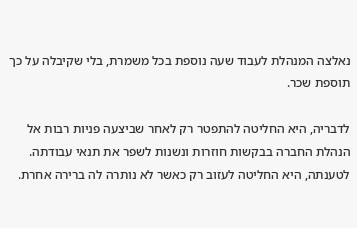נאלצה המנהלת לעבוד שעה נוספת בכל משמרת, בלי שקיבלה על כך תוספת שכר.

לדבריה, היא החליטה להתפטר רק לאחר שביצעה פניות רבות אל הנהלת החברה בבקשות חוזרות ונשנות לשפר את תנאי עבודתה. לטענתה, היא החליטה לעזוב רק כאשר לא נותרה לה ברירה אחרת.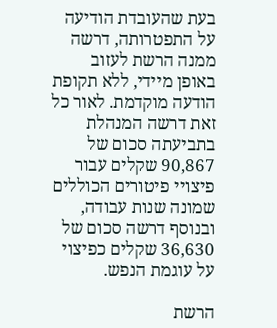בעת שהעובדת הודיעה על התפטרותה, דרשה ממנה הרשת לעזוב באופן מיידי, ללא תקופת הודעה מוקדמת. לאור כל זאת דרשה המנהלת בתביעתה סכום של 90,867 שקלים עבור פיצויי פיטורים הכוללים שמונה שנות עבודה, ובנוסף דרשה סכום של 36,630 שקלים כפיצוי על עוגמת הנפש.

הרשת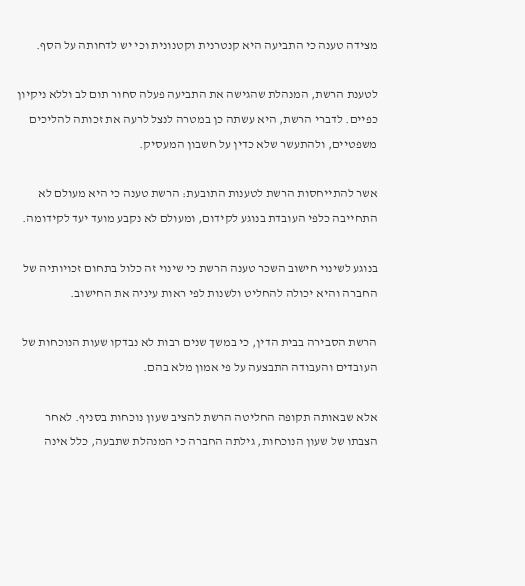מצידה טענה כי התביעה היא קנטרנית וקטנונית וכי יש לדחותה על הסף.

לטענת הרשת, המנהלת שהגישה את התביעה פעלה סחור תום לב וללא ניקיון כפיים. לדברי הרשת, היא עשתה כן במטרה לנצל לרעה את זכותה להליכים משפטיים, ולהתעשר שלא כדין על חשבון המעסיק.

אשר להתייחסות הרשת לטענות התובעת: הרשת טענה כי היא מעולם לא התחייבה כלפי העובדת בנוגע לקידום, ומעולם לא נקבע מועד יעד לקידומה.

בנוגע לשינוי חישוב השכר טענה הרשת כי שינוי זה כלול בתחום זכויותיה של החברה והיא יכולה להחליט ולשנות לפי ראות עיניה את החישוב.

הרשת הסבירה בבית הדין, כי במשך שנים רבות לא נבדקו שעות הנוכחות של העובדים והעבודה התבצעה על פי אמון מלא בהם.

אלא שבאותה תקופה החליטה הרשת להציב שעון נוכחות בסניף. לאחר הצבתו של שעון הנוכחות, גילתה החברה כי המנהלת שתבעה, כלל אינה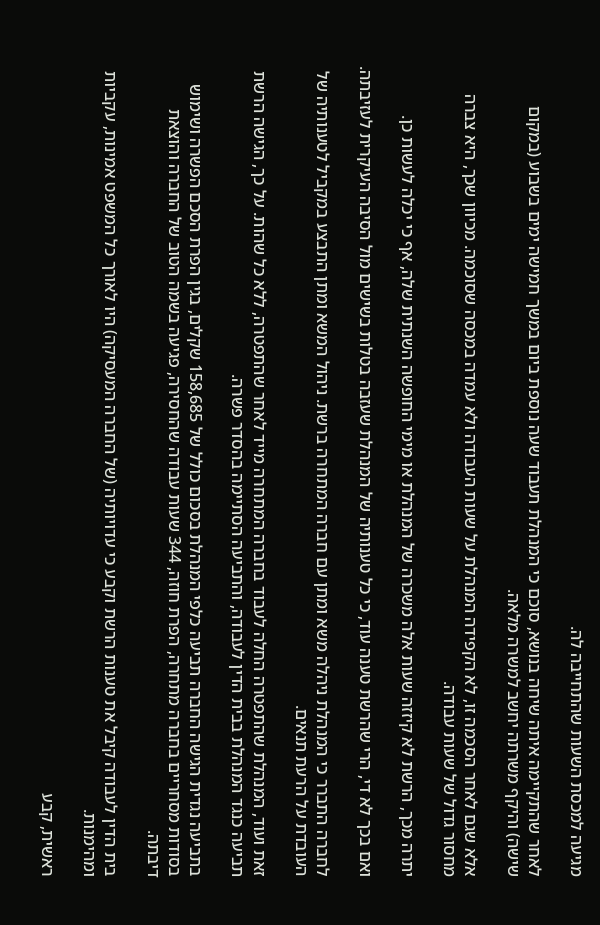מגיעה למכסת השעות שהתחייבה לה.

לאחר שהתקיימה איתה שיחה בנושא, סוכם כי המנהלת תעבוד שעה נוספת ביום במשך חמישה ימים בשבוע (במקום שישה) והיקף משרתה יחשב למשרה מלאה.

אלא שגם לאחר הסכמה זו, לא הקפידה המנהלת על שעות העבודה ולא עמדה במכסה שסוכמה. מכיוון שכך, היא צברה מחסור גדול של שעות עבודה.

יתרה מכך, הרשת לא קיזזה שעות אלה משכרה של המנהלת או מימי החופשה השנתית שלה, אף כי יכלה לעשות כן.

ואם בכך לא די, הרי שהרשת טענה עוד, כי כל טענותיה של המנהלת שעזבה בטלות בשישים מול הסיבה העיקרית לעזיבתה.

לחברה התברר כי המנהלת ניהלה משא ומתן עם חברה המתחרה ברשת. ניהול המשא ומתן התבצע במקביל לטענותיה של העובדת על הרעת תנאים.

זאת ועוד, המנהלת שהתפטרה החלה לעבוד בחברה המתחרה מייד לאחר שהתפטרה, ללא כל שהות. על כך, הגישה הרשת תביעה כנגד המנהלת בבית הדין לעבודה, והתביעה הסתיימה בהסדר פשרה.

בתביעה נגדית הגישה החברה תביעה כלפי המנהלת בסכום כולל של 158,685 שקלים, בגין הפרת הסכם הפשרה ושימוש בסודות מסחריים בחברה מתחרה, הפרת חוזה, 344 שעות עבודה שהחסירה, פגיעה בשמה הטוב של החברה והוצאת דיבתה.

בית הדין לעבודה קיבל את טענות הרשת וקבע כי עדויותיה (של החברה המעסיקה) היו לאורך כל המשפט אמינות, עקביות ומהימנות.

ראשית, קבע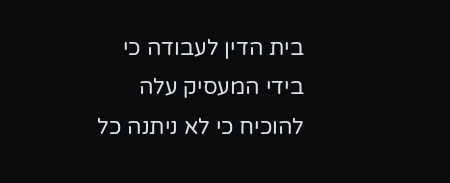בית הדין לעבודה כי בידי המעסיק עלה להוכיח כי לא ניתנה כל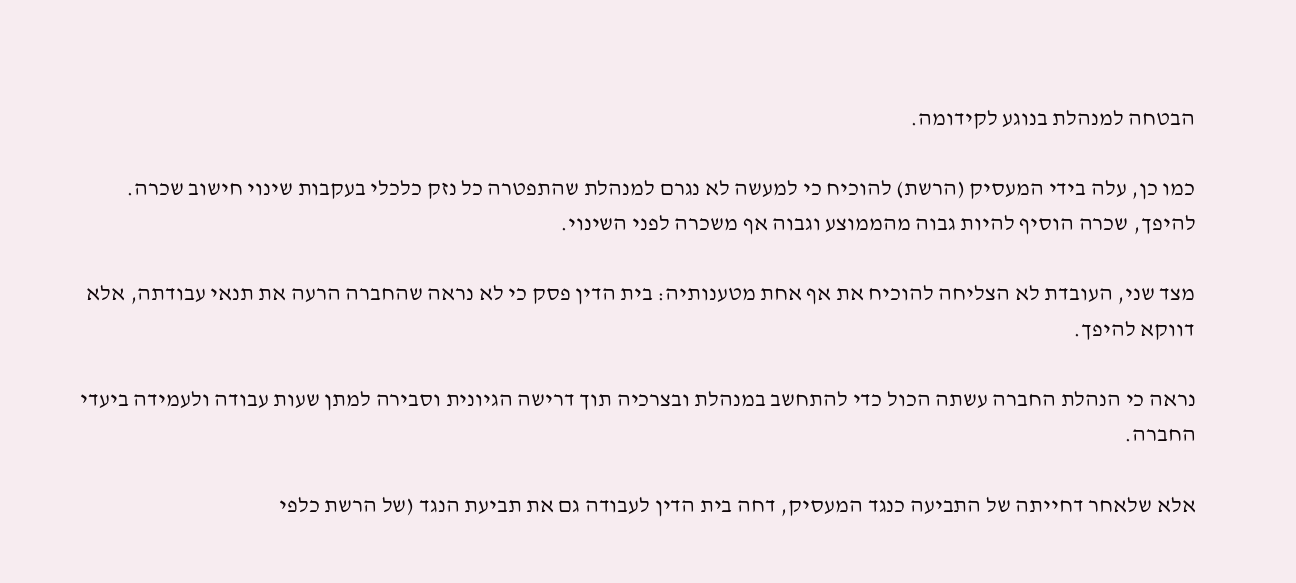הבטחה למנהלת בנוגע לקידומה.

כמו כן, עלה בידי המעסיק (הרשת) להוכיח כי למעשה לא נגרם למנהלת שהתפטרה כל נזק כלכלי בעקבות שינוי חישוב שכרה. להיפך, שכרה הוסיף להיות גבוה מהממוצע וגבוה אף משכרה לפני השינוי.

מצד שני, העובדת לא הצליחה להוכיח את אף אחת מטענותיה: בית הדין פסק כי לא נראה שהחברה הרעה את תנאי עבודתה, אלא דווקא להיפך.

נראה כי הנהלת החברה עשתה הכול כדי להתחשב במנהלת ובצרכיה תוך דרישה הגיונית וסבירה למתן שעות עבודה ולעמידה ביעדי החברה.

אלא שלאחר דחייתה של התביעה כנגד המעסיק, דחה בית הדין לעבודה גם את תביעת הנגד (של הרשת כלפי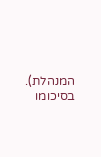המנהלת). בסיכומו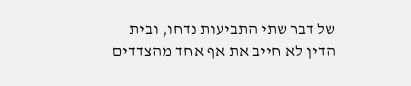של דבר שתי התביעות נדחו, ובית הדין לא חייב את אף אחד מהצדדים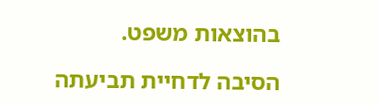בהוצאות משפט.

הסיבה לדחיית תביעתה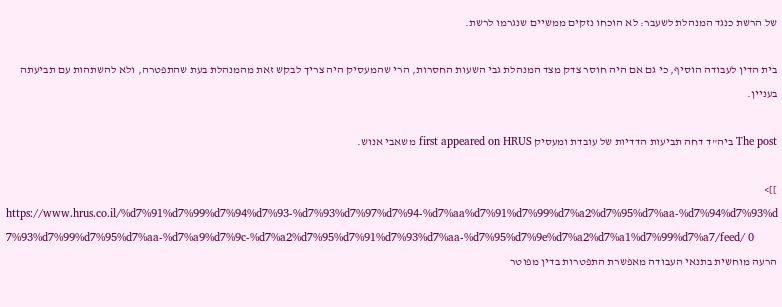של הרשת כנגד המנהלת לשעבר: לא הוכחו נזקים ממשיים שנגרמו לרשת.

בית הדין לעבודה הוסיף, כי גם אם היה חוסר צדק מצד המנהלת גבי השעות החסרות, הרי שהמעסיק היה צריך לבקש זאת מהמנהלת בעת שהתפטרה, ולא להשתהות עם תביעתה בעניין.

The post ביה"ד דחה תביעות הדדיות של עובדת ומעסיק first appeared on HRUS משאבי אנוש.

]]>
https://www.hrus.co.il/%d7%91%d7%99%d7%94%d7%93-%d7%93%d7%97%d7%94-%d7%aa%d7%91%d7%99%d7%a2%d7%95%d7%aa-%d7%94%d7%93%d7%93%d7%99%d7%95%d7%aa-%d7%a9%d7%9c-%d7%a2%d7%95%d7%91%d7%93%d7%aa-%d7%95%d7%9e%d7%a2%d7%a1%d7%99%d7%a7/feed/ 0
הרעה מוחשית בתנאי העבודה מאפשרת התפטרות בדין מפוטר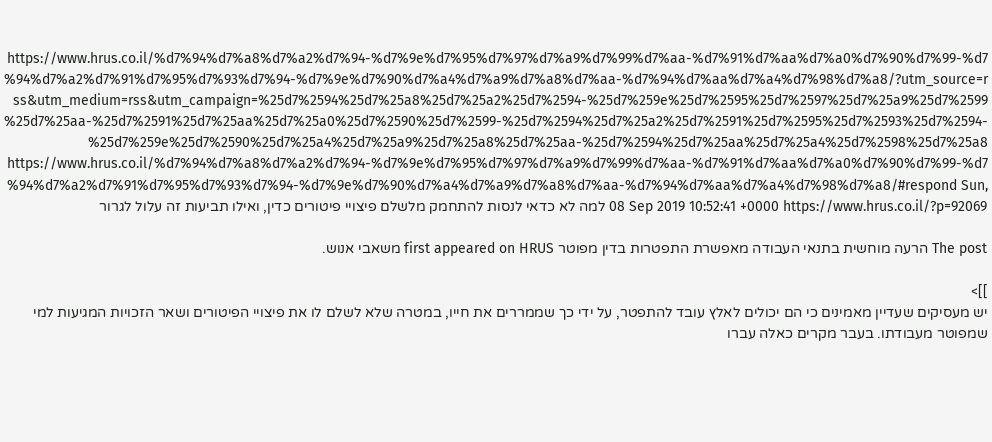https://www.hrus.co.il/%d7%94%d7%a8%d7%a2%d7%94-%d7%9e%d7%95%d7%97%d7%a9%d7%99%d7%aa-%d7%91%d7%aa%d7%a0%d7%90%d7%99-%d7%94%d7%a2%d7%91%d7%95%d7%93%d7%94-%d7%9e%d7%90%d7%a4%d7%a9%d7%a8%d7%aa-%d7%94%d7%aa%d7%a4%d7%98%d7%a8/?utm_source=rss&utm_medium=rss&utm_campaign=%25d7%2594%25d7%25a8%25d7%25a2%25d7%2594-%25d7%259e%25d7%2595%25d7%2597%25d7%25a9%25d7%2599%25d7%25aa-%25d7%2591%25d7%25aa%25d7%25a0%25d7%2590%25d7%2599-%25d7%2594%25d7%25a2%25d7%2591%25d7%2595%25d7%2593%25d7%2594-%25d7%259e%25d7%2590%25d7%25a4%25d7%25a9%25d7%25a8%25d7%25aa-%25d7%2594%25d7%25aa%25d7%25a4%25d7%2598%25d7%25a8 https://www.hrus.co.il/%d7%94%d7%a8%d7%a2%d7%94-%d7%9e%d7%95%d7%97%d7%a9%d7%99%d7%aa-%d7%91%d7%aa%d7%a0%d7%90%d7%99-%d7%94%d7%a2%d7%91%d7%95%d7%93%d7%94-%d7%9e%d7%90%d7%a4%d7%a9%d7%a8%d7%aa-%d7%94%d7%aa%d7%a4%d7%98%d7%a8/#respond Sun, 08 Sep 2019 10:52:41 +0000 https://www.hrus.co.il/?p=92069 למה לא כדאי לנסות להתחמק מלשלם פיצויי פיטורים כדין, ואילו תביעות זה עלול לגרור

The post הרעה מוחשית בתנאי העבודה מאפשרת התפטרות בדין מפוטר first appeared on HRUS משאבי אנוש.

]]>
יש מעסיקים שעדיין מאמינים כי הם יכולים לאלץ עובד להתפטר, על ידי כך שממררים את חייו, במטרה שלא לשלם לו את פיצויי הפיטורים ושאר הזכויות המגיעות למי שמפוטר מעבודתו. בעבר מקרים כאלה עברו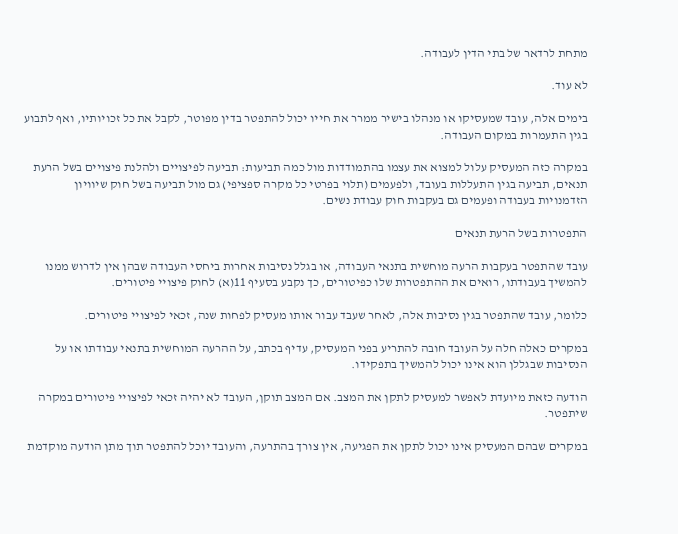מתחת לרדאר של בתי הדין לעבודה.

לא עוד.

בימים אלה, עובד שמעסיקו או מנהלו בישיר ממרר את חייו יכול להתפטר בדין מפוטר, לקבל את כל זכויותיו, ואף לתבוע בגין התעמרות במקום העבודה.

במקרה כזה המעסיק עלול למצוא את עצמו בהתמודדות מול כמה תביעות: תביעה לפיצויים ולהלנת פיצויים בשל הרעת תנאים, תביעה בגין התעללות בעובד, ולפעמים (תלוי בפרטי כל מקרה ספציפי) גם מול תביעה בשל חוק שיוויון הזדמנויות בעבודה ופעמים גם בעקבות חוק עבודת נשים.

התפטרות בשל הרעת תנאים

עובד שהתפטר בעקבות הרעה מוחשית בתנאי העבודה, או בגלל נסיבות אחרות ביחסי העבודה שבהן אין לדרוש ממנו להמשיך בעבודתו, רואים את ההתפטרות שלו כפיטורים, כך נקבע בסעיף 11(א) לחוק פיצויי פיטורים.

כלומר, עובד שהתפטר בגין נסיבות אלה, לאחר שעבד עבור אותו מעסיק לפחות שנה, זכאי לפיצויי פיטורים.

במקרים כאלה חלה על העובד חובה להתריע בפני המעסיק, עדיף בכתב, על ההרעה המוחשית בתנאי עבודתו או על הנסיבות שבגללן הוא אינו יכול להמשיך בתפקידו.

הודעה כזאת מיועדת לאפשר למעסיק לתקן את המצב. אם המצב תוקן, העובד לא יהיה זכאי לפיצויי פיטורים במקרה שיתפטר.

במקרים שבהם המעסיק אינו יכול לתקן את הפגיעה, אין צורך בהתרעה, והעובד יוכל להתפטר תוך מתן הודעה מוקדמת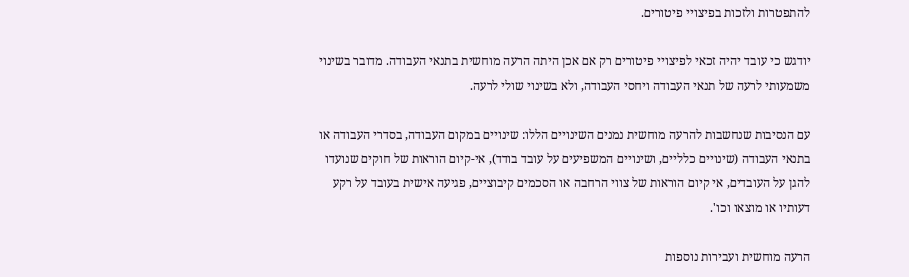להתפטרות ולזכות בפיצויי פיטורים.

יודגש כי עובד יהיה זכאי לפיצויי פיטורים רק אם אכן היתה הרעה מוחשית בתנאי העבודה. מדובר בשינוי משמעותי לרעה של תנאי העבודה ויחסי העבודה, ולא בשינוי שולי לרעה.

עם הנסיבות שנחשבות להרעה מוחשית נמנים השינויים הללו: שינויים במקום העבודה, בסדרי העבודה או בתנאי העבודה (שינויים כלליים, ושינויים המשפיעים על עובד בודד), אי-קיום הוראות של חוקים שנועדו להגן על העובדים, אי קיום הוראות של צווי הרחבה או הסכמים קיבוציים, פגיעה אישית בעובד על רקע דעותיו או מוצאו וכו'.

הרעה מוחשית ועבירות נוספות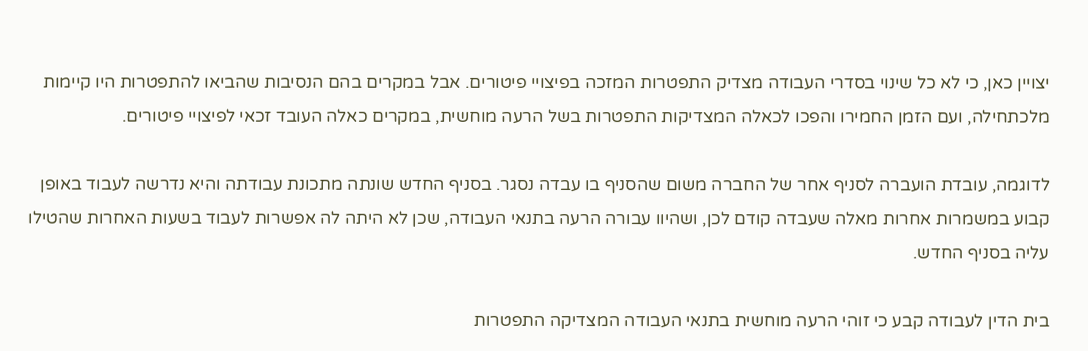יצויין כאן, כי לא כל שינוי בסדרי העבודה מצדיק התפטרות המזכה בפיצויי פיטורים. אבל במקרים בהם הנסיבות שהביאו להתפטרות היו קיימות מלכתחילה, ועם הזמן החמירו והפכו לכאלה המצדיקות התפטרות בשל הרעה מוחשית, במקרים כאלה העובד זכאי לפיצויי פיטורים.

לדוגמה, עובדת הועברה לסניף אחר של החברה משום שהסניף בו עבדה נסגר. בסניף החדש שונתה מתכונת עבודתה והיא נדרשה לעבוד באופן קבוע במשמרות אחרות מאלה שעבדה קודם לכן, ושהיוו עבורה הרעה בתנאי העבודה, שכן לא היתה לה אפשרות לעבוד בשעות האחרות שהטילו עליה בסניף החדש.

בית הדין לעבודה קבע כי זוהי הרעה מוחשית בתנאי העבודה המצדיקה התפטרות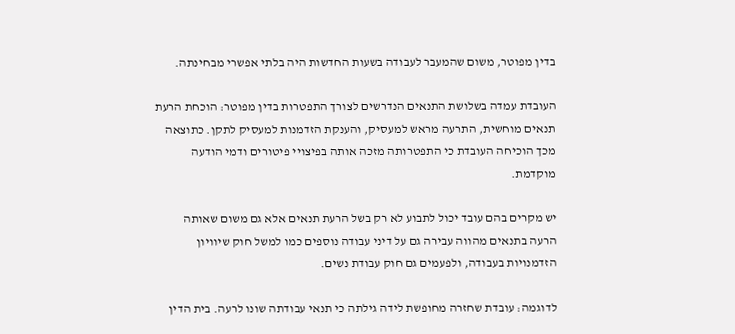בדין מפוטר, משום שהמעבר לעבודה בשעות החדשות היה בלתי אפשרי מבחינתה.

העובדת עמדה בשלושת התנאים הנדרשים לצורך התפטרות בדין מפוטר: הוכחת הרעת תנאים מוחשית, התרעה מראש למעסיק, והענקת הזדמנות למעסיק לתקן. כתוצאה מכך הוכיחה העובדת כי התפטרותה מזכה אותה בפיצויי פיטורים ודמי הודעה מוקדמת.

יש מקרים בהם עובד יכול לתבוע לא רק בשל הרעת תנאים אלא גם משום שאותה הרעה בתנאים מהווה עבירה גם על דיני עבודה נוספים כמו למשל חוק שיוויון הזדמנויות בעבודה, ולפעמים גם חוק עבודת נשים.

לדוגמה: עובדת שחזרה מחופשת לידה גילתה כי תנאי עבודתה שונו לרעה. בית הדין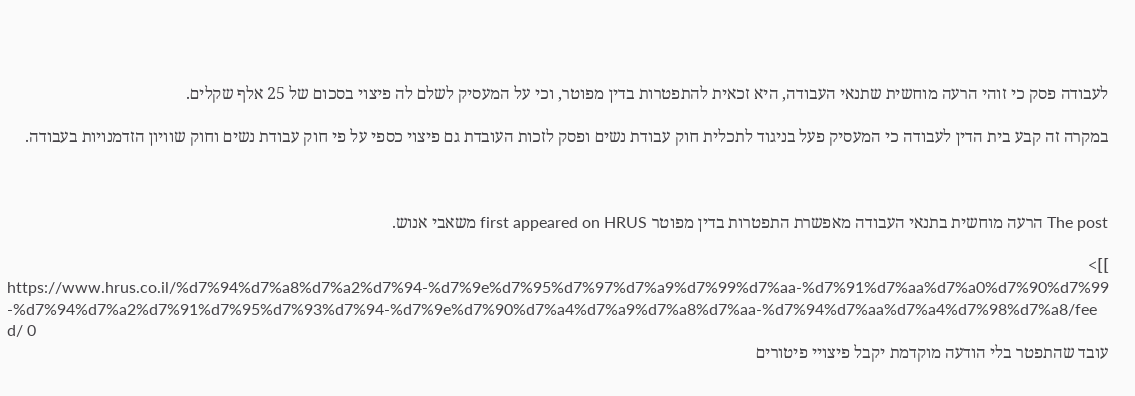לעבודה פסק כי זוהי הרעה מוחשית שתנאי העבודה, היא זכאית להתפטרות בדין מפוטר, וכי על המעסיק לשלם לה פיצוי בסכום של 25 אלף שקלים.

במקרה זה קבע בית הדין לעבודה כי המעסיק פעל בניגוד לתכלית חוק עבודת נשים ופסק לזכות העובדת גם פיצוי כספי על פי חוק עבודת נשים וחוק שוויון הזדמנויות בעבודה.



The post הרעה מוחשית בתנאי העבודה מאפשרת התפטרות בדין מפוטר first appeared on HRUS משאבי אנוש.

]]>
https://www.hrus.co.il/%d7%94%d7%a8%d7%a2%d7%94-%d7%9e%d7%95%d7%97%d7%a9%d7%99%d7%aa-%d7%91%d7%aa%d7%a0%d7%90%d7%99-%d7%94%d7%a2%d7%91%d7%95%d7%93%d7%94-%d7%9e%d7%90%d7%a4%d7%a9%d7%a8%d7%aa-%d7%94%d7%aa%d7%a4%d7%98%d7%a8/feed/ 0
עובד שהתפטר בלי הודעה מוקדמת יקבל פיצויי פיטורים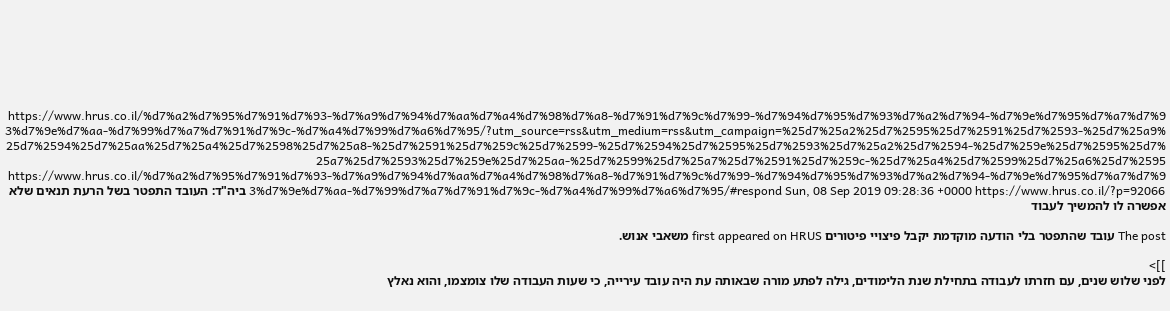https://www.hrus.co.il/%d7%a2%d7%95%d7%91%d7%93-%d7%a9%d7%94%d7%aa%d7%a4%d7%98%d7%a8-%d7%91%d7%9c%d7%99-%d7%94%d7%95%d7%93%d7%a2%d7%94-%d7%9e%d7%95%d7%a7%d7%93%d7%9e%d7%aa-%d7%99%d7%a7%d7%91%d7%9c-%d7%a4%d7%99%d7%a6%d7%95/?utm_source=rss&utm_medium=rss&utm_campaign=%25d7%25a2%25d7%2595%25d7%2591%25d7%2593-%25d7%25a9%25d7%2594%25d7%25aa%25d7%25a4%25d7%2598%25d7%25a8-%25d7%2591%25d7%259c%25d7%2599-%25d7%2594%25d7%2595%25d7%2593%25d7%25a2%25d7%2594-%25d7%259e%25d7%2595%25d7%25a7%25d7%2593%25d7%259e%25d7%25aa-%25d7%2599%25d7%25a7%25d7%2591%25d7%259c-%25d7%25a4%25d7%2599%25d7%25a6%25d7%2595 https://www.hrus.co.il/%d7%a2%d7%95%d7%91%d7%93-%d7%a9%d7%94%d7%aa%d7%a4%d7%98%d7%a8-%d7%91%d7%9c%d7%99-%d7%94%d7%95%d7%93%d7%a2%d7%94-%d7%9e%d7%95%d7%a7%d7%93%d7%9e%d7%aa-%d7%99%d7%a7%d7%91%d7%9c-%d7%a4%d7%99%d7%a6%d7%95/#respond Sun, 08 Sep 2019 09:28:36 +0000 https://www.hrus.co.il/?p=92066 ביה"ד: העובד התפטר בשל הרעת תנאים שלא אפשרה לו להמשיך לעבוד

The post עובד שהתפטר בלי הודעה מוקדמת יקבל פיצויי פיטורים first appeared on HRUS משאבי אנוש.

]]>
לפני שלוש שנים, עם חזרתו לעבודה בתחילת שנת הלימודים, גילה לפתע מורה שבאותה עת היה עובד עירייה, כי שעות העבודה שלו צומצמו, והוא נאלץ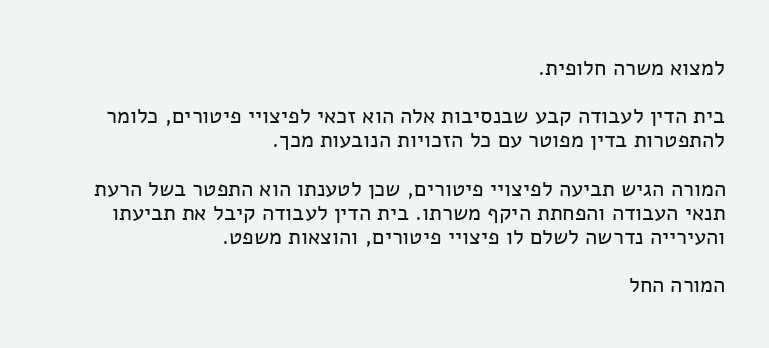למצוא משרה חלופית.

בית הדין לעבודה קבע שבנסיבות אלה הוא זכאי לפיצויי פיטורים, כלומר להתפטרות בדין מפוטר עם כל הזכויות הנובעות מכך.

המורה הגיש תביעה לפיצויי פיטורים, שכן לטענתו הוא התפטר בשל הרעת תנאי העבודה והפחתת היקף משרתו. בית הדין לעבודה קיבל את תביעתו והעירייה נדרשה לשלם לו פיצויי פיטורים, והוצאות משפט.

המורה החל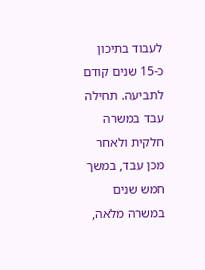לעבוד בתיכון כ-15 שנים קודם לתביעה. תחילה עבד במשרה חלקית ולאחר מכן עבד, במשך חמש שנים במשרה מלאה,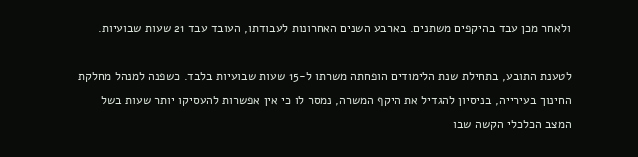ולאחר מכן עבד בהיקפים משתנים. בארבע השנים האחרונות לעבודתו, העובד עבד 21 שעות שבועיות.

לטענת התובע, בתחילת שנת הלימודים הופחתה משרתו ל-15 שעות שבועיות בלבד. כשפנה למנהל מחלקת החינוך בעירייה, בניסיון להגדיל את היקף המשרה, נמסר לו כי אין אפשרות להעסיקו יותר שעות בשל המצב הכלכלי הקשה שבו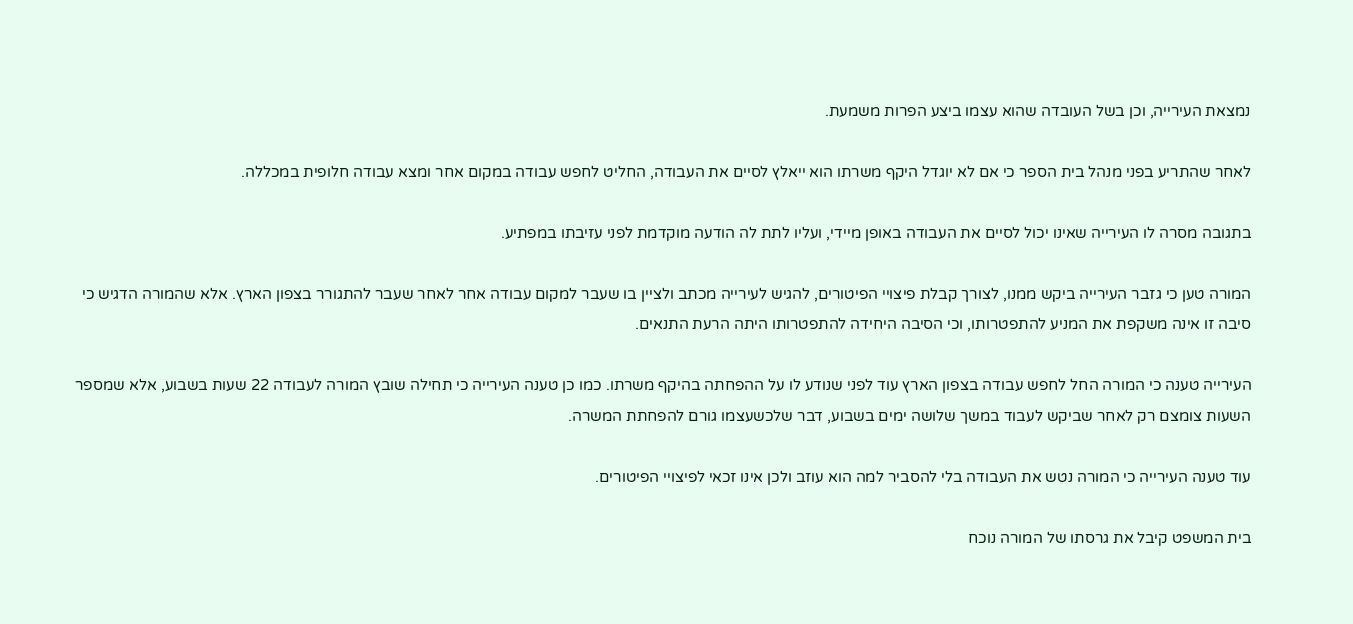נמצאת העירייה, וכן בשל העובדה שהוא עצמו ביצע הפרות משמעת.

לאחר שהתריע בפני מנהל בית הספר כי אם לא יוגדל היקף משרתו הוא ייאלץ לסיים את העבודה, החליט לחפש עבודה במקום אחר ומצא עבודה חלופית במכללה.

בתגובה מסרה לו העירייה שאינו יכול לסיים את העבודה באופן מיידי, ועליו לתת לה הודעה מוקדמת לפני עזיבתו במפתיע.

המורה טען כי גזבר העירייה ביקש ממנו, לצורך קבלת פיצויי הפיטורים, להגיש לעירייה מכתב ולציין בו שעבר למקום עבודה אחר לאחר שעבר להתגורר בצפון הארץ. אלא שהמורה הדגיש כי סיבה זו אינה משקפת את המניע להתפטרותו, וכי הסיבה היחידה להתפטרותו היתה הרעת התנאים.

העירייה טענה כי המורה החל לחפש עבודה בצפון הארץ עוד לפני שנודע לו על ההפחתה בהיקף משרתו. כמו כן טענה העירייה כי תחילה שובץ המורה לעבודה 22 שעות בשבוע, אלא שמספר השעות צומצם רק לאחר שביקש לעבוד במשך שלושה ימים בשבוע, דבר שלכשעצמו גורם להפחתת המשרה.

עוד טענה העירייה כי המורה נטש את העבודה בלי להסביר למה הוא עוזב ולכן אינו זכאי לפיצויי הפיטורים.

בית המשפט קיבל את גרסתו של המורה נוכח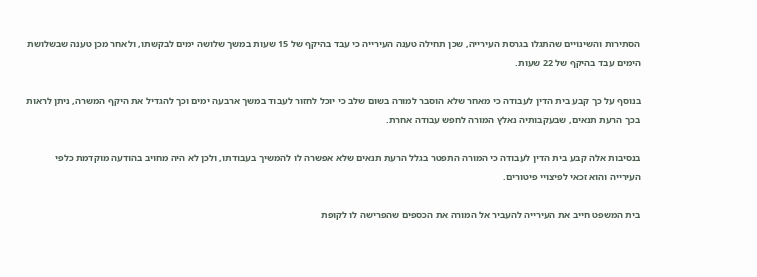הסתירות והשינויים שהתגלו בגרסת העירייה, שכן תחילה טענה העירייה כי עבד בהיקף של 15 שעות במשך שלושה ימים לבקשתו, ולאחר מכן טענה שבשלושת הימים עבד בהיקף של 22 שעות.

בנוסף על כך קבע בית הדין לעבודה כי מאחר שלא הוסבר למורה בשום שלב כי יוכל לחזור לעבוד במשך ארבעה ימים וכך להגדיל את היקף המשרה, ניתן לראות בכך הרעת תנאים, שבעקבותיה נאלץ המורה לחפש עבודה אחרת.

בנסיבות אלה קבע בית הדין לעבודה כי המורה התפטר בגלל הרעת תנאים שלא אפשרה לו להמשיך בעבודתו, ולכן לא היה מחויב בהודעה מוקדמת כלפי העירייה והוא זכאי לפיצויי פיטורים.

בית המשפט חייב את העירייה להעביר אל המורה את הכספים שהפרישה לו לקופת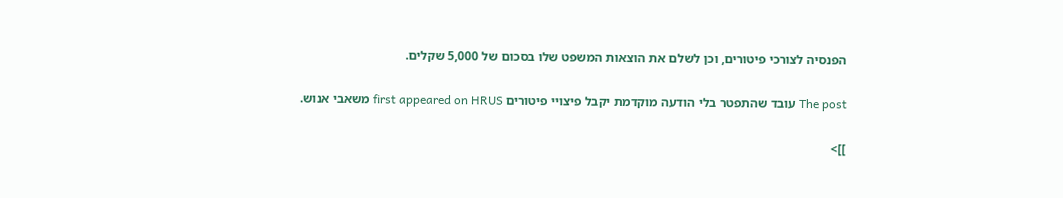הפנסיה לצורכי פיטורים, וכן לשלם את הוצאות המשפט שלו בסכום של 5,000 שקלים.

The post עובד שהתפטר בלי הודעה מוקדמת יקבל פיצויי פיטורים first appeared on HRUS משאבי אנוש.

]]>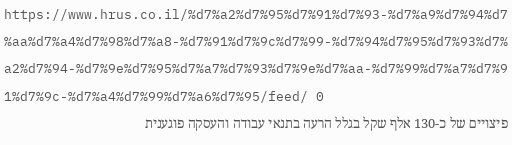https://www.hrus.co.il/%d7%a2%d7%95%d7%91%d7%93-%d7%a9%d7%94%d7%aa%d7%a4%d7%98%d7%a8-%d7%91%d7%9c%d7%99-%d7%94%d7%95%d7%93%d7%a2%d7%94-%d7%9e%d7%95%d7%a7%d7%93%d7%9e%d7%aa-%d7%99%d7%a7%d7%91%d7%9c-%d7%a4%d7%99%d7%a6%d7%95/feed/ 0
פיצויים של כ-130 אלף שקל בגלל הרעה בתנאי עבודה והעסקה פוגענית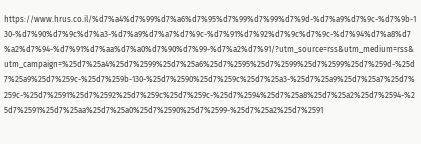https://www.hrus.co.il/%d7%a4%d7%99%d7%a6%d7%95%d7%99%d7%99%d7%9d-%d7%a9%d7%9c-%d7%9b-130-%d7%90%d7%9c%d7%a3-%d7%a9%d7%a7%d7%9c-%d7%91%d7%92%d7%9c%d7%9c-%d7%94%d7%a8%d7%a2%d7%94-%d7%91%d7%aa%d7%a0%d7%90%d7%99-%d7%a2%d7%91/?utm_source=rss&utm_medium=rss&utm_campaign=%25d7%25a4%25d7%2599%25d7%25a6%25d7%2595%25d7%2599%25d7%2599%25d7%259d-%25d7%25a9%25d7%259c-%25d7%259b-130-%25d7%2590%25d7%259c%25d7%25a3-%25d7%25a9%25d7%25a7%25d7%259c-%25d7%2591%25d7%2592%25d7%259c%25d7%259c-%25d7%2594%25d7%25a8%25d7%25a2%25d7%2594-%25d7%2591%25d7%25aa%25d7%25a0%25d7%2590%25d7%2599-%25d7%25a2%25d7%2591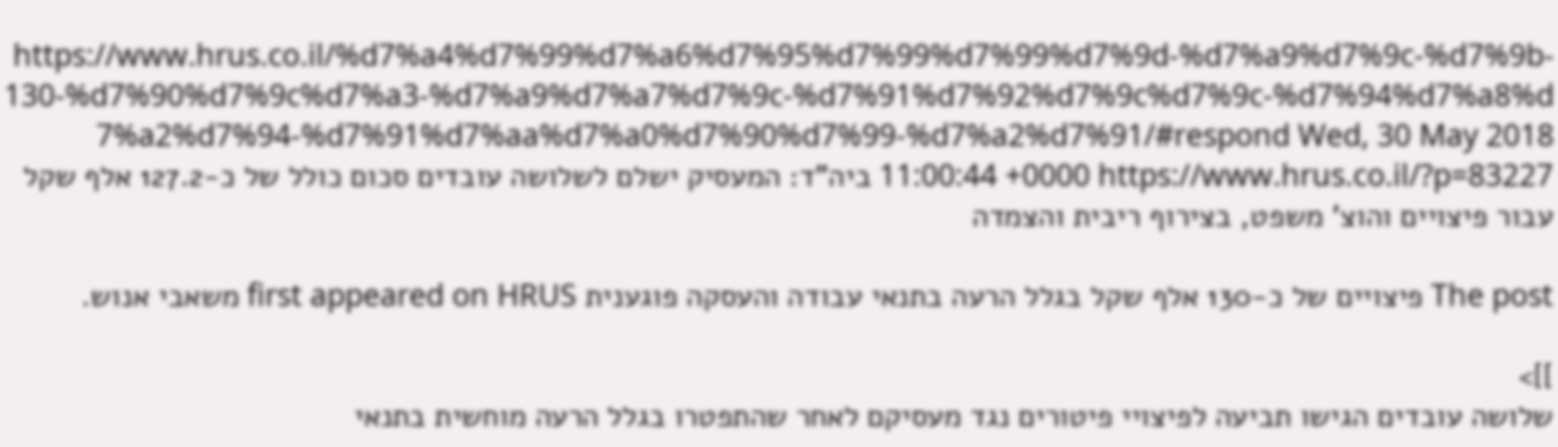https://www.hrus.co.il/%d7%a4%d7%99%d7%a6%d7%95%d7%99%d7%99%d7%9d-%d7%a9%d7%9c-%d7%9b-130-%d7%90%d7%9c%d7%a3-%d7%a9%d7%a7%d7%9c-%d7%91%d7%92%d7%9c%d7%9c-%d7%94%d7%a8%d7%a2%d7%94-%d7%91%d7%aa%d7%a0%d7%90%d7%99-%d7%a2%d7%91/#respond Wed, 30 May 2018 11:00:44 +0000 https://www.hrus.co.il/?p=83227 ביה"ד: המעסיק ישלם לשלושה עובדים סכום כולל של כ-127.2 אלף שקל עבור פיצויים והוצ' משפט, בצירוף ריבית והצמדה

The post פיצויים של כ-130 אלף שקל בגלל הרעה בתנאי עבודה והעסקה פוגענית first appeared on HRUS משאבי אנוש.

]]>
שלושה עובדים הגישו תביעה לפיצויי פיטורים נגד מעסיקם לאחר שהתפטרו בגלל הרעה מוחשית בתנאי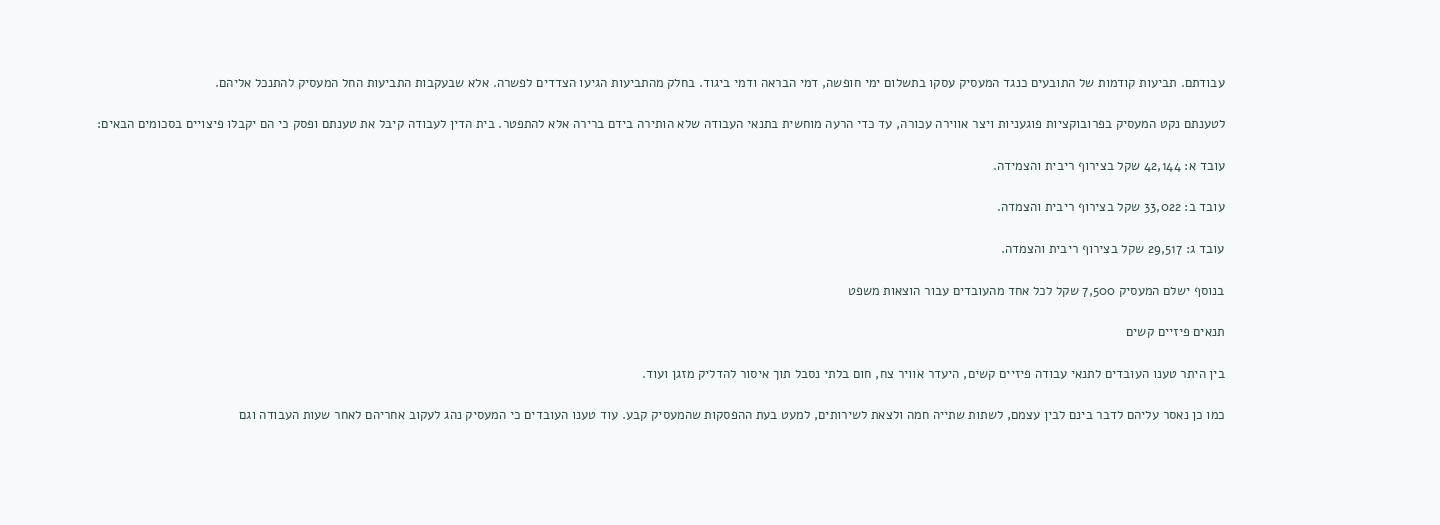עבודתם. תביעות קודמות של התובעים כנגד המעסיק עסקו בתשלום ימי חופשה, דמי הבראה ודמי ביגוד. בחלק מהתביעות הגיעו הצדדים לפשרה. אלא שבעקבות התביעות החל המעסיק להתנכל אליהם.

לטענתם נקט המעסיק בפרובוקציות פוגעניות ויצר אווירה עכורה, עד כדי הרעה מוחשית בתנאי העבודה שלא הותירה בידם ברירה אלא להתפטר. בית הדין לעבודה קיבל את טענתם ופסק כי הם יקבלו פיצויים בסכומים הבאים:

עובד א: 42,144 שקל בצירוף ריבית והצמידה.

עובד ב: 33,022 שקל בצירוף ריבית והצמדה.

עובד ג: 29,517 שקל בצירוף ריבית והצמדה.

בנוסף ישלם המעסיק 7,500 שקל לכל אחד מהעובדים עבור הוצאות משפט

תנאים פיזיים קשים

בין היתר טענו העובדים לתנאי עבודה פיזיים קשים, היעדר אוויר צח, חום בלתי נסבל תוך איסור להדליק מזגן ועוד.

כמו כן נאסר עליהם לדבר בינם לבין עצמם, לשתות שתייה חמה ולצאת לשירותים, למעט בעת ההפסקות שהמעסיק קבע. עוד טענו העובדים כי המעסיק נהג לעקוב אחריהם לאחר שעות העבודה וגם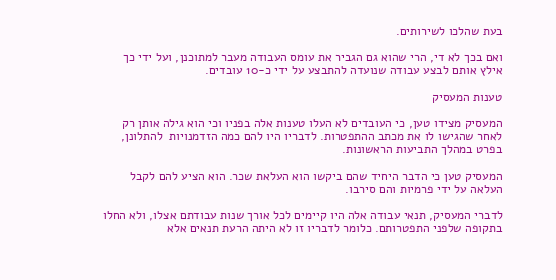בעת שהלכו לשירותים.

ואם בכך לא די, הרי שהוא גם הגביר את עומס העבודה מעבר למתוכנן, ועל ידי כך אילץ אותם לבצע עבודה שנועדה להתבצע על ידי כ-10 עובדים.

טענות המעסיק

המעסיק מצידו טען, כי העובדים לא העלו טענות אלה בפניו וכי הוא גילה אותן רק לאחר שהגישו לו את מכתב ההתפטרות. לדבריו היו להם כמה הזדמנויות  להתלונן, בפרט במהלך התביעות הראשונות.

המעסיק טען כי הדבר היחיד שהם ביקשו הוא העלאת שכר. הוא הציע להם לקבל העלאה על ידי פרמיות והם סירבו.

לדברי המעסיק, תנאי עבודה אלה היו קיימים לכל אורך שנות עבודתם אצלו, ולא החלו בתקופה שלפני התפטרותם. כלומר לדבריו זו לא היתה הרעת תנאים אלא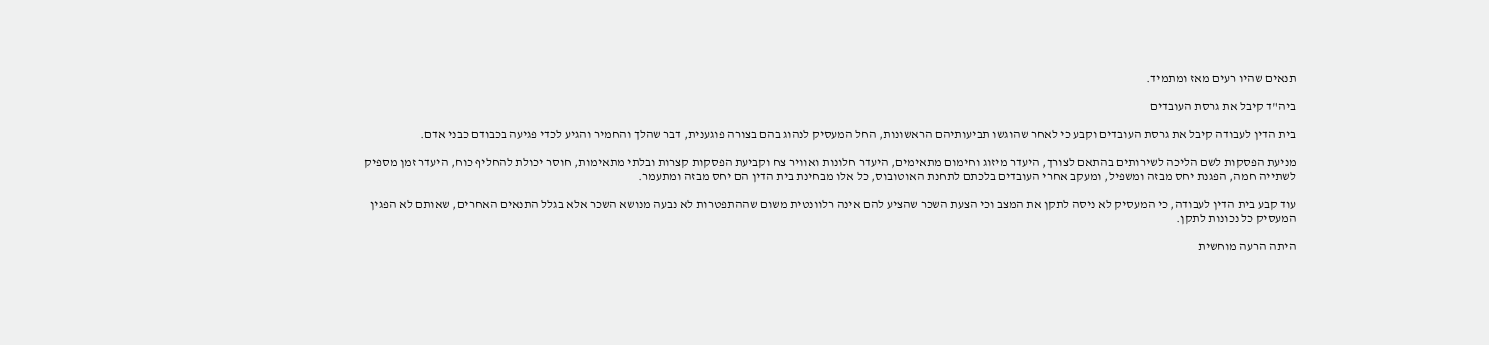תנאים שהיו רעים מאז ומתמיד.

ביה"ד קיבל את גרסת העובדים

בית הדין לעבודה קיבל את גרסת העובדים וקבע כי לאחר שהוגשו תביעותיהם הראשונות, החל המעסיק לנהוג בהם בצורה פוגענית, דבר שהלך והחמיר והגיע לכדי פגיעה בכבודם כבני אדם.

מניעת הפסקות לשם הליכה לשירותים בהתאם לצורך, היעדר מיזוג וחימום מתאימים, היעדר חלונות ואוויר צח וקביעת הפסקות קצרות ובלתי מתאימות, חוסר יכולת להחליף כוח, היעדר זמן מספיק לשתייה חמה, הפגנת יחס מבזה ומשפיל, ומעקב אחרי העובדים בלכתם לתחנת האוטובוס, כל אלו מבחינת בית הדין הם יחס מבזה ומתעמר.

עוד קבע בית הדין לעבודה, כי המעסיק לא ניסה לתקן את המצב וכי הצעת השכר שהציע להם אינה רלוונטית משום שההתפטרות לא נבעה מנושא השכר אלא בגלל התנאים האחרים, שאותם לא הפגין המעסיק כל נכונות לתקן.

היתה הרעה מוחשית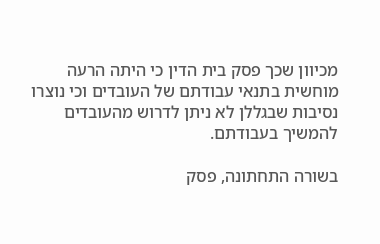מכיוון שכך פסק בית הדין כי היתה הרעה מוחשית בתנאי עבודתם של העובדים וכי נוצרו נסיבות שבגללן לא ניתן לדרוש מהעובדים להמשיך בעבודתם.

בשורה התחתונה, פסק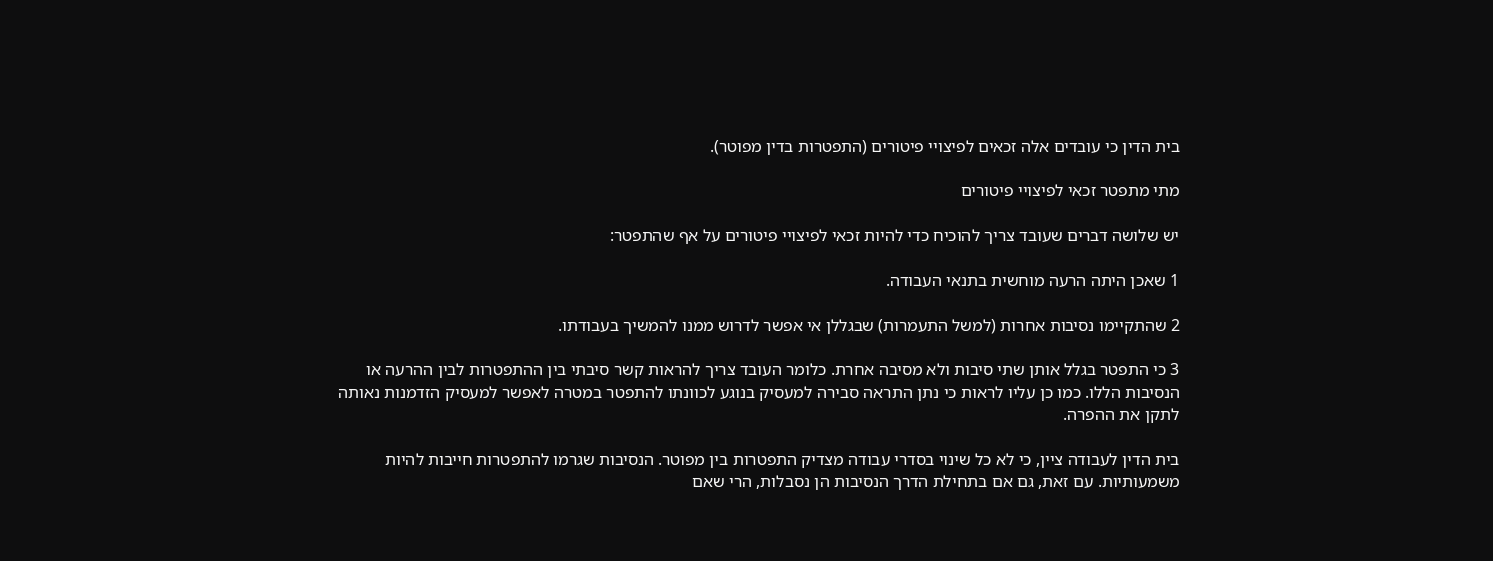בית הדין כי עובדים אלה זכאים לפיצויי פיטורים (התפטרות בדין מפוטר).

מתי מתפטר זכאי לפיצויי פיטורים

יש שלושה דברים שעובד צריך להוכיח כדי להיות זכאי לפיצויי פיטורים על אף שהתפטר:

1 שאכן היתה הרעה מוחשית בתנאי העבודה.

2 שהתקיימו נסיבות אחרות (למשל התעמרות) שבגללן אי אפשר לדרוש ממנו להמשיך בעבודתו.

3 כי התפטר בגלל אותן שתי סיבות ולא מסיבה אחרת. כלומר העובד צריך להראות קשר סיבתי בין ההתפטרות לבין ההרעה או הנסיבות הללו. כמו כן עליו לראות כי נתן התראה סבירה למעסיק בנוגע לכוונתו להתפטר במטרה לאפשר למעסיק הזדמנות נאותה לתקן את ההפרה.

בית הדין לעבודה ציין, כי לא כל שינוי בסדרי עבודה מצדיק התפטרות בין מפוטר. הנסיבות שגרמו להתפטרות חייבות להיות משמעותיות. עם זאת, גם אם בתחילת הדרך הנסיבות הן נסבלות, הרי שאם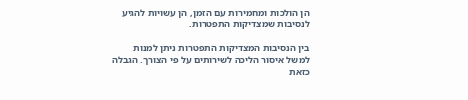הן הולכות ומחמירות עם הזמן, הן עשויות להגיע לנסיבות שמצדיקות התפטרות.

בין הנסיבות המצדיקות התפטרות ניתן למנות למשל איסור הליכה לשירותים על פי הצורך. הגבלה כזאת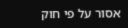אסור על פי חוק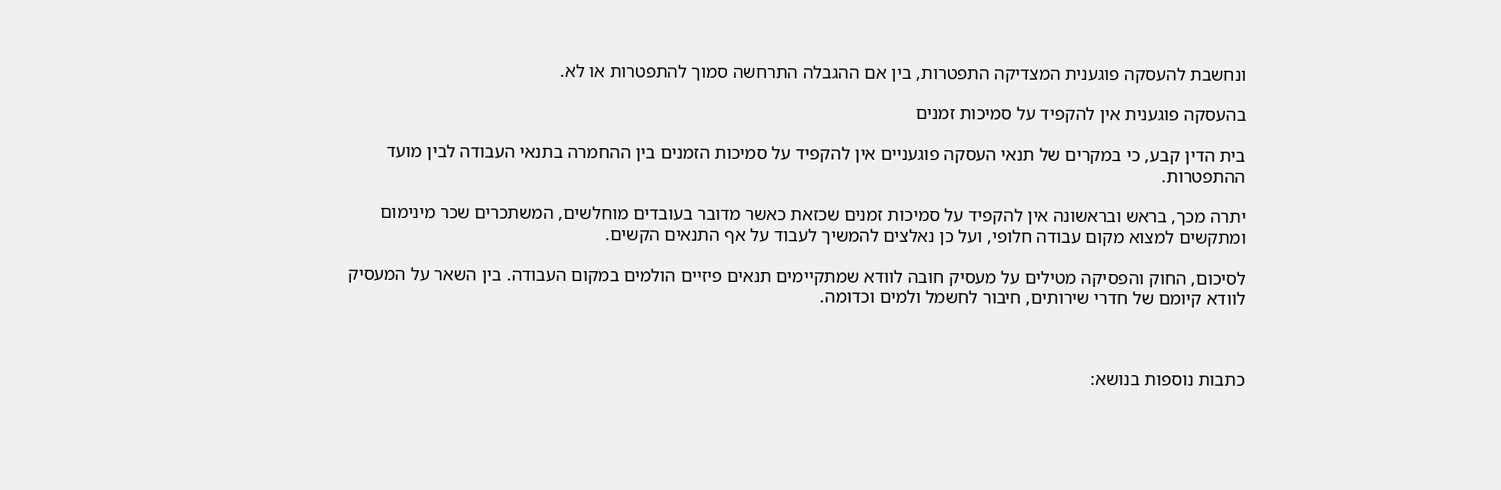ונחשבת להעסקה פוגענית המצדיקה התפטרות, בין אם ההגבלה התרחשה סמוך להתפטרות או לא.

בהעסקה פוגענית אין להקפיד על סמיכות זמנים

בית הדין קבע, כי במקרים של תנאי העסקה פוגעניים אין להקפיד על סמיכות הזמנים בין ההחמרה בתנאי העבודה לבין מועד ההתפטרות.

יתרה מכך, בראש ובראשונה אין להקפיד על סמיכות זמנים שכזאת כאשר מדובר בעובדים מוחלשים, המשתכרים שכר מינימום ומתקשים למצוא מקום עבודה חלופי, ועל כן נאלצים להמשיך לעבוד על אף התנאים הקשים.

לסיכום, החוק והפסיקה מטילים על מעסיק חובה לוודא שמתקיימים תנאים פיזיים הולמים במקום העבודה. בין השאר על המעסיק לוודא קיומם של חדרי שירותים, חיבור לחשמל ולמים וכדומה.



כתבות נוספות בנושא: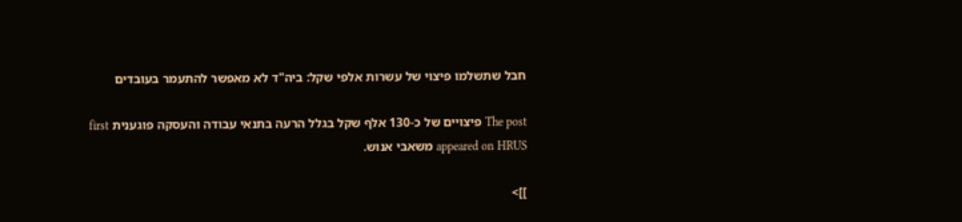חבל שתשלמו פיצוי של עשרות אלפי שקל: ביה"ד לא מאפשר להתעמר בעובדים

The post פיצויים של כ-130 אלף שקל בגלל הרעה בתנאי עבודה והעסקה פוגענית first appeared on HRUS משאבי אנוש.

]]>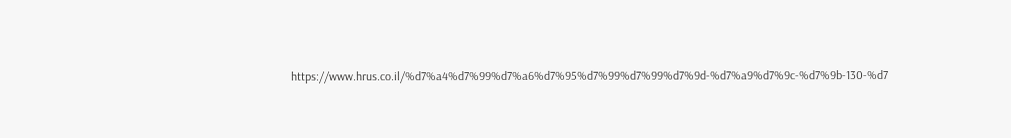https://www.hrus.co.il/%d7%a4%d7%99%d7%a6%d7%95%d7%99%d7%99%d7%9d-%d7%a9%d7%9c-%d7%9b-130-%d7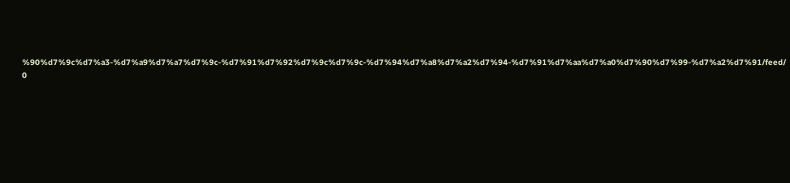%90%d7%9c%d7%a3-%d7%a9%d7%a7%d7%9c-%d7%91%d7%92%d7%9c%d7%9c-%d7%94%d7%a8%d7%a2%d7%94-%d7%91%d7%aa%d7%a0%d7%90%d7%99-%d7%a2%d7%91/feed/ 0